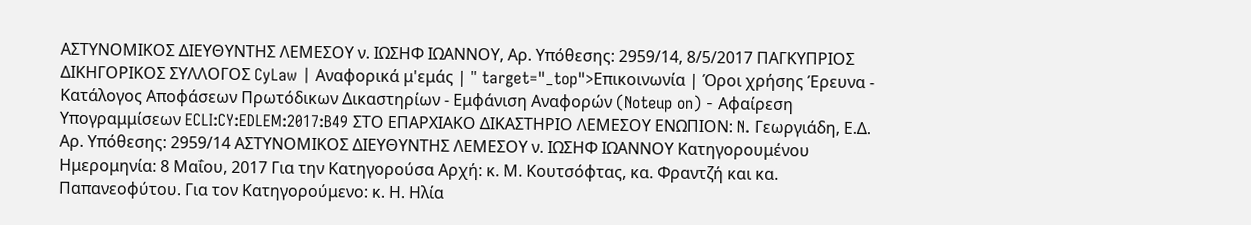ΑΣΤΥΝΟΜΙΚΟΣ ΔΙΕΥΘΥΝΤΗΣ ΛΕΜΕΣΟΥ ν. ΙΩΣΗΦ ΙΩΑΝΝΟΥ, Αρ. Υπόθεσης: 2959/14, 8/5/2017 ΠΑΓΚΥΠΡΙΟΣ ΔΙΚΗΓΟΡΙΚΟΣ ΣΥΛΛΟΓΟΣ CyLaw | Αναφορικά μ'εμάς | " target="_top">Επικοινωνία | Όροι χρήσης Έρευνα - Κατάλογος Αποφάσεων Πρωτόδικων Δικαστηρίων - Εμφάνιση Αναφορών (Noteup on) - Αφαίρεση Υπογραμμίσεων ECLI:CY:EDLEM:2017:B49 ΣΤΟ ΕΠΑΡΧΙΑΚΟ ΔΙΚΑΣΤΗΡΙΟ ΛΕΜΕΣΟΥ ΕΝΩΠΙΟΝ: N. Γεωργιάδη, Ε.Δ. Αρ. Υπόθεσης: 2959/14 ΑΣΤΥΝΟΜΙΚΟΣ ΔΙΕΥΘΥΝΤΗΣ ΛΕΜΕΣΟΥ ν. ΙΩΣΗΦ ΙΩΑΝΝΟΥ Κατηγορουμένου Ημερομηνία: 8 Μαΐου, 2017 Για την Κατηγορούσα Αρχή: κ. Μ. Κουτσόφτας, κα. Φραντζή και κα. Παπανεοφύτου. Για τον Κατηγορούμενο: κ. Η. Ηλία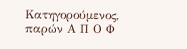Κατηγορούμενος, παρών Α Π Ο Φ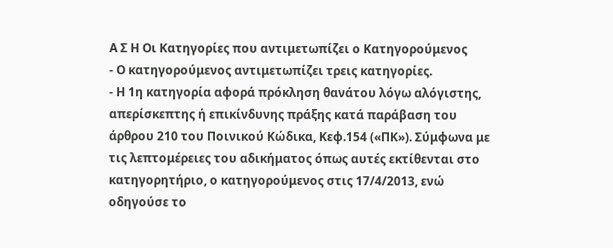Α Σ Η Οι Κατηγορίες που αντιμετωπίζει ο Κατηγορούμενος
- Ο κατηγορούμενος αντιμετωπίζει τρεις κατηγορίες.
- Η 1η κατηγορία αφορά πρόκληση θανάτου λόγω αλόγιστης, απερίσκεπτης ή επικίνδυνης πράξης κατά παράβαση του άρθρου 210 του Ποινικού Κώδικα, Κεφ.154 («ΠΚ»). Σύμφωνα με τις λεπτομέρειες του αδικήματος όπως αυτές εκτίθενται στο κατηγορητήριο, ο κατηγορούμενος στις 17/4/2013, ενώ οδηγούσε το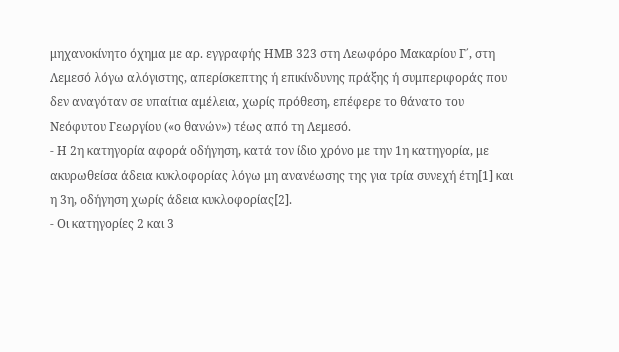μηχανοκίνητο όχημα με αρ. εγγραφής ΗΜΒ 323 στη Λεωφόρο Μακαρίου Γ΄, στη Λεμεσό λόγω αλόγιστης, απερίσκεπτης ή επικίνδυνης πράξης ή συμπεριφοράς που δεν αναγόταν σε υπαίτια αμέλεια, χωρίς πρόθεση, επέφερε το θάνατο του Νεόφυτου Γεωργίου («ο θανών») τέως από τη Λεμεσό.
- Η 2η κατηγορία αφορά οδήγηση, κατά τον ίδιο χρόνο με την 1η κατηγορία, με ακυρωθείσα άδεια κυκλοφορίας λόγω μη ανανέωσης της για τρία συνεχή έτη[1] και η 3η, οδήγηση χωρίς άδεια κυκλοφορίας[2].
- Οι κατηγορίες 2 και 3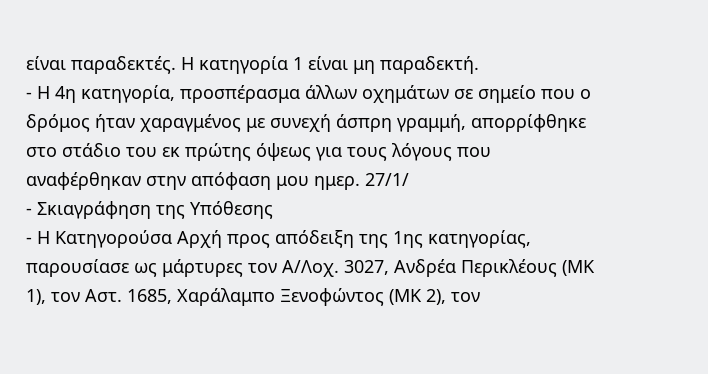είναι παραδεκτές. Η κατηγορία 1 είναι μη παραδεκτή.
- Η 4η κατηγορία, προσπέρασμα άλλων οχημάτων σε σημείο που ο δρόμος ήταν χαραγμένος με συνεχή άσπρη γραμμή, απορρίφθηκε στο στάδιο του εκ πρώτης όψεως για τους λόγους που αναφέρθηκαν στην απόφαση μου ημερ. 27/1/
- Σκιαγράφηση της Υπόθεσης
- Η Κατηγορούσα Αρχή προς απόδειξη της 1ης κατηγορίας, παρουσίασε ως μάρτυρες τον Α/Λοχ. 3027, Ανδρέα Περικλέους (ΜΚ 1), τον Αστ. 1685, Χαράλαμπο Ξενοφώντος (ΜΚ 2), τον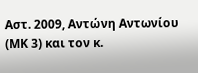Αστ. 2009, Αντώνη Αντωνίου (ΜΚ 3) και τον κ.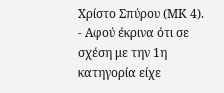Χρίστο Σπύρου (ΜΚ 4).
- Αφού έκρινα ότι σε σχέση με την 1η κατηγορία είχε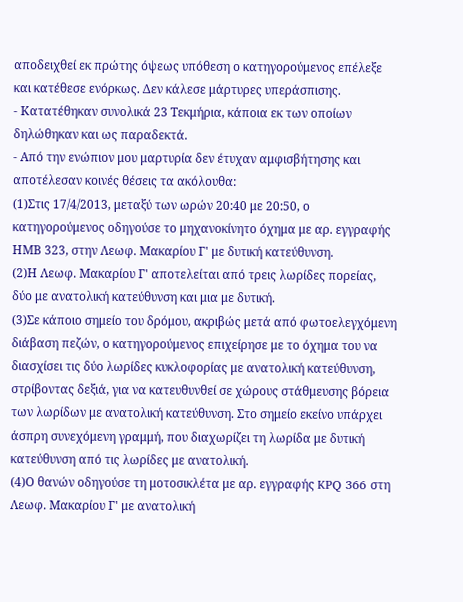αποδειχθεί εκ πρώτης όψεως υπόθεση ο κατηγορούμενος επέλεξε και κατέθεσε ενόρκως. Δεν κάλεσε μάρτυρες υπεράσπισης.
- Κατατέθηκαν συνολικά 23 Τεκμήρια, κάποια εκ των οποίων δηλώθηκαν και ως παραδεκτά.
- Από την ενώπιον μου μαρτυρία δεν έτυχαν αμφισβήτησης και αποτέλεσαν κοινές θέσεις τα ακόλουθα:
(1)Στις 17/4/2013, μεταξύ των ωρών 20:40 με 20:50, ο κατηγορούμενος οδηγούσε το μηχανοκίνητο όχημα με αρ. εγγραφής ΗΜΒ 323, στην Λεωφ. Μακαρίου Γ' με δυτική κατεύθυνση.
(2)Η Λεωφ. Μακαρίου Γ' αποτελείται από τρεις λωρίδες πορείας, δύο με ανατολική κατεύθυνση και μια με δυτική.
(3)Σε κάποιο σημείο του δρόμου, ακριβώς μετά από φωτοελεγχόμενη διάβαση πεζών, ο κατηγορούμενος επιχείρησε με το όχημα του να διασχίσει τις δύο λωρίδες κυκλοφορίας με ανατολική κατεύθυνση, στρίβοντας δεξιά, για να κατευθυνθεί σε χώρους στάθμευσης βόρεια των λωρίδων με ανατολική κατεύθυνση. Στο σημείο εκείνο υπάρχει άσπρη συνεχόμενη γραμμή, που διαχωρίζει τη λωρίδα με δυτική κατεύθυνση από τις λωρίδες με ανατολική.
(4)Ο θανών οδηγούσε τη μοτοσικλέτα με αρ. εγγραφής KPQ 366 στη Λεωφ. Μακαρίου Γ' με ανατολική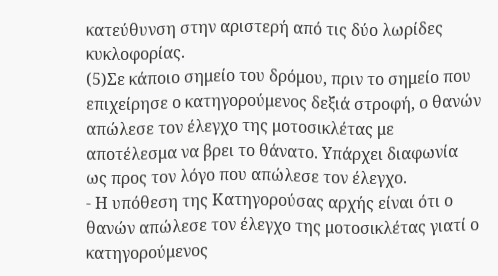κατεύθυνση στην αριστερή από τις δύο λωρίδες κυκλοφορίας.
(5)Σε κάποιο σημείο του δρόμου, πριν το σημείο που επιχείρησε ο κατηγορούμενος δεξιά στροφή, ο θανών απώλεσε τον έλεγχο της μοτοσικλέτας με αποτέλεσμα να βρει το θάνατο. Υπάρχει διαφωνία ως προς τον λόγο που απώλεσε τον έλεγχο.
- Η υπόθεση της Κατηγορούσας αρχής είναι ότι ο θανών απώλεσε τον έλεγχο της μοτοσικλέτας γιατί ο κατηγορούμενος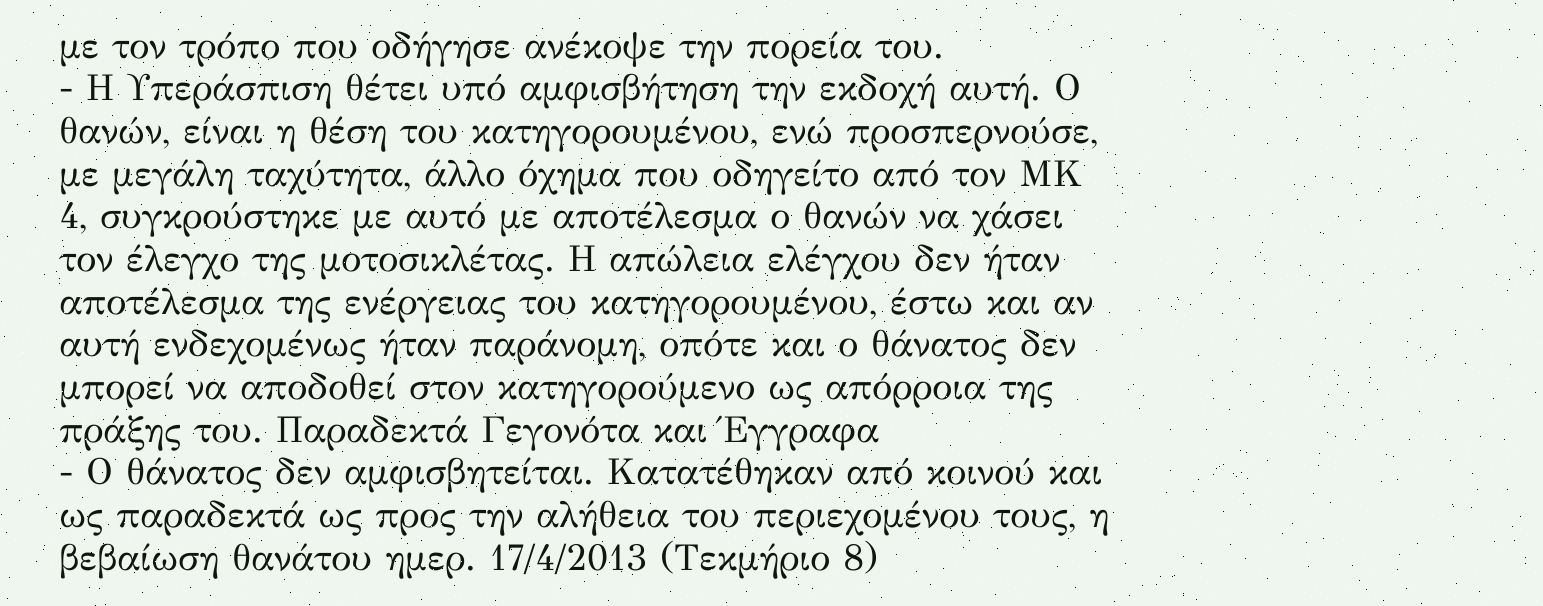με τον τρόπο που οδήγησε ανέκοψε την πορεία του.
- Η Υπεράσπιση θέτει υπό αμφισβήτηση την εκδοχή αυτή. Ο θανών, είναι η θέση του κατηγορουμένου, ενώ προσπερνούσε, με μεγάλη ταχύτητα, άλλο όχημα που οδηγείτο από τον ΜΚ 4, συγκρούστηκε με αυτό με αποτέλεσμα ο θανών να χάσει τον έλεγχο της μοτοσικλέτας. Η απώλεια ελέγχου δεν ήταν αποτέλεσμα της ενέργειας του κατηγορουμένου, έστω και αν αυτή ενδεχομένως ήταν παράνομη, οπότε και ο θάνατος δεν μπορεί να αποδοθεί στον κατηγορούμενο ως απόρροια της πράξης του. Παραδεκτά Γεγονότα και Έγγραφα
- Ο θάνατος δεν αμφισβητείται. Κατατέθηκαν από κοινού και ως παραδεκτά ως προς την αλήθεια του περιεχομένου τους, η βεβαίωση θανάτου ημερ. 17/4/2013 (Τεκμήριο 8)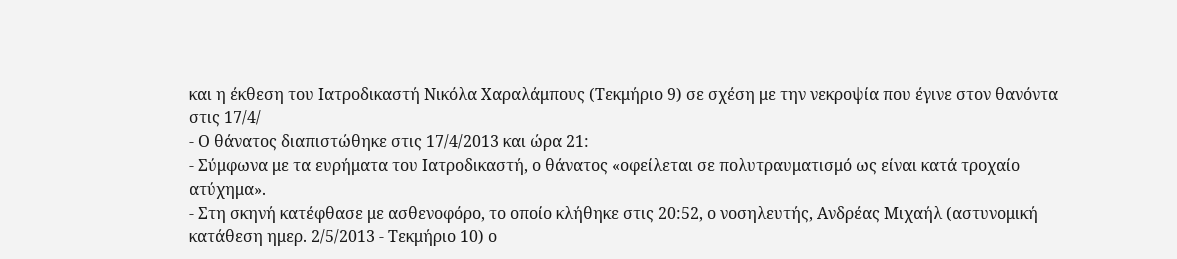και η έκθεση του Ιατροδικαστή Νικόλα Χαραλάμπους (Τεκμήριο 9) σε σχέση με την νεκροψία που έγινε στον θανόντα στις 17/4/
- Ο θάνατος διαπιστώθηκε στις 17/4/2013 και ώρα 21:
- Σύμφωνα με τα ευρήματα του Ιατροδικαστή, ο θάνατος «οφείλεται σε πολυτραυματισμό ως είναι κατά τροχαίο ατύχημα».
- Στη σκηνή κατέφθασε με ασθενοφόρο, το οποίο κλήθηκε στις 20:52, ο νοσηλευτής, Ανδρέας Μιχαήλ (αστυνομική κατάθεση ημερ. 2/5/2013 - Τεκμήριο 10) ο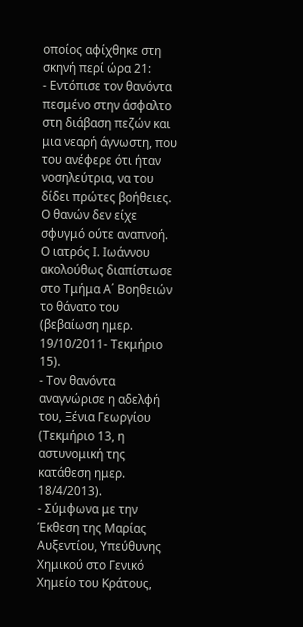οποίος αφίχθηκε στη σκηνή περί ώρα 21:
- Εντόπισε τον θανόντα πεσμένο στην άσφαλτο στη διάβαση πεζών και μια νεαρή άγνωστη, που του ανέφερε ότι ήταν νοσηλεύτρια, να του δίδει πρώτες βοήθειες. Ο θανών δεν είχε σφυγμό ούτε αναπνοή. Ο ιατρός Ι. Ιωάννου ακολούθως διαπίστωσε στο Τμήμα Α΄ Βοηθειών το θάνατο του (βεβαίωση ημερ. 19/10/2011- Τεκμήριο 15).
- Τον θανόντα αναγνώρισε η αδελφή του, Ξένια Γεωργίου (Τεκμήριο 13, η αστυνομική της κατάθεση ημερ. 18/4/2013).
- Σύμφωνα με την Έκθεση της Μαρίας Αυξεντίου, Υπεύθυνης Χημικού στο Γενικό Χημείο του Κράτους,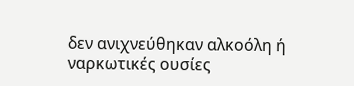δεν ανιχνεύθηκαν αλκοόλη ή ναρκωτικές ουσίες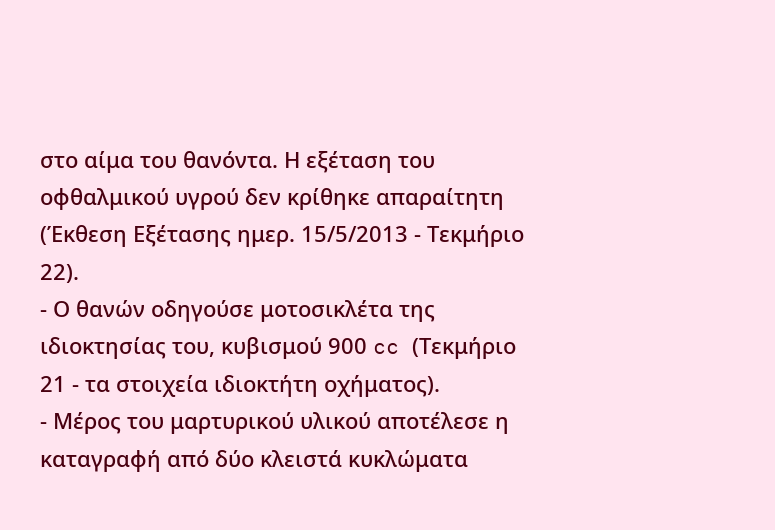στο αίμα του θανόντα. Η εξέταση του οφθαλμικού υγρού δεν κρίθηκε απαραίτητη (Έκθεση Εξέτασης ημερ. 15/5/2013 - Τεκμήριο 22).
- Ο θανών οδηγούσε μοτοσικλέτα της ιδιοκτησίας του, κυβισμού 900 cc (Τεκμήριο 21 - τα στοιχεία ιδιοκτήτη οχήματος).
- Μέρος του μαρτυρικού υλικού αποτέλεσε η καταγραφή από δύο κλειστά κυκλώματα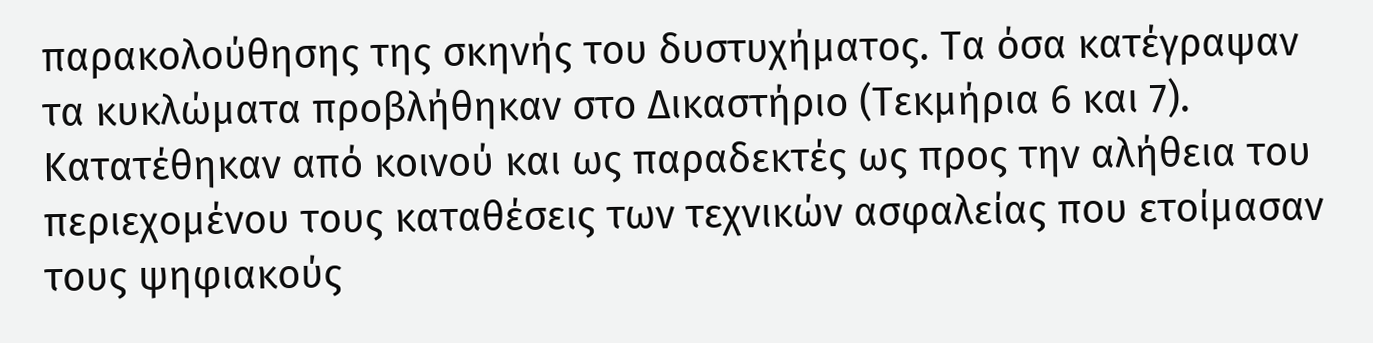παρακολούθησης της σκηνής του δυστυχήματος. Τα όσα κατέγραψαν τα κυκλώματα προβλήθηκαν στο Δικαστήριο (Τεκμήρια 6 και 7). Κατατέθηκαν από κοινού και ως παραδεκτές ως προς την αλήθεια του περιεχομένου τους καταθέσεις των τεχνικών ασφαλείας που ετοίμασαν τους ψηφιακούς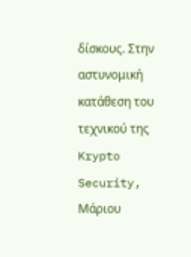δίσκους. Στην αστυνομική κατάθεση του τεχνικού της Krypto Security, Μάριου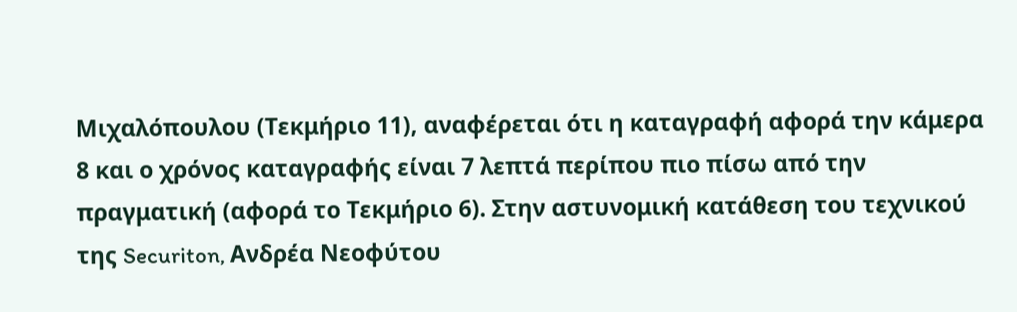Μιχαλόπουλου (Τεκμήριο 11), αναφέρεται ότι η καταγραφή αφορά την κάμερα 8 και ο χρόνος καταγραφής είναι 7 λεπτά περίπου πιο πίσω από την πραγματική (αφορά το Τεκμήριο 6). Στην αστυνομική κατάθεση του τεχνικού της Securiton, Ανδρέα Νεοφύτου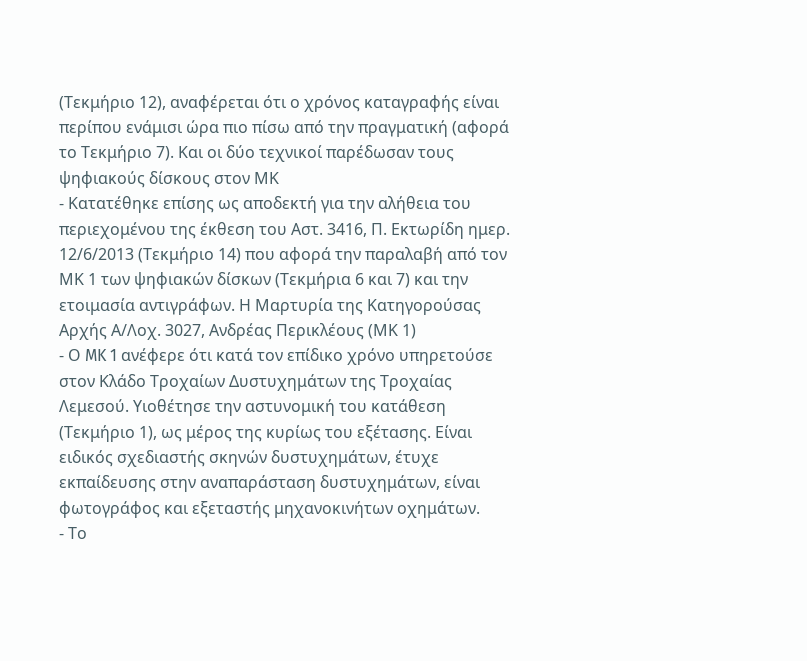(Τεκμήριο 12), αναφέρεται ότι ο χρόνος καταγραφής είναι περίπου ενάμισι ώρα πιο πίσω από την πραγματική (αφορά το Τεκμήριο 7). Και οι δύο τεχνικοί παρέδωσαν τους ψηφιακούς δίσκους στον ΜΚ
- Κατατέθηκε επίσης ως αποδεκτή για την αλήθεια του περιεχομένου της έκθεση του Αστ. 3416, Π. Εκτωρίδη ημερ. 12/6/2013 (Τεκμήριο 14) που αφορά την παραλαβή από τον ΜΚ 1 των ψηφιακών δίσκων (Τεκμήρια 6 και 7) και την ετοιμασία αντιγράφων. Η Μαρτυρία της Κατηγορούσας Αρχής Α/Λοχ. 3027, Ανδρέας Περικλέους (ΜΚ 1)
- Ο MK 1 ανέφερε ότι κατά τον επίδικο χρόνο υπηρετούσε στον Κλάδο Τροχαίων Δυστυχημάτων της Τροχαίας Λεμεσού. Υιοθέτησε την αστυνομική του κατάθεση (Τεκμήριο 1), ως μέρος της κυρίως του εξέτασης. Είναι ειδικός σχεδιαστής σκηνών δυστυχημάτων, έτυχε εκπαίδευσης στην αναπαράσταση δυστυχημάτων, είναι φωτογράφος και εξεταστής μηχανοκινήτων οχημάτων.
- Το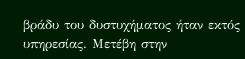βράδυ του δυστυχήματος ήταν εκτός υπηρεσίας. Μετέβη στην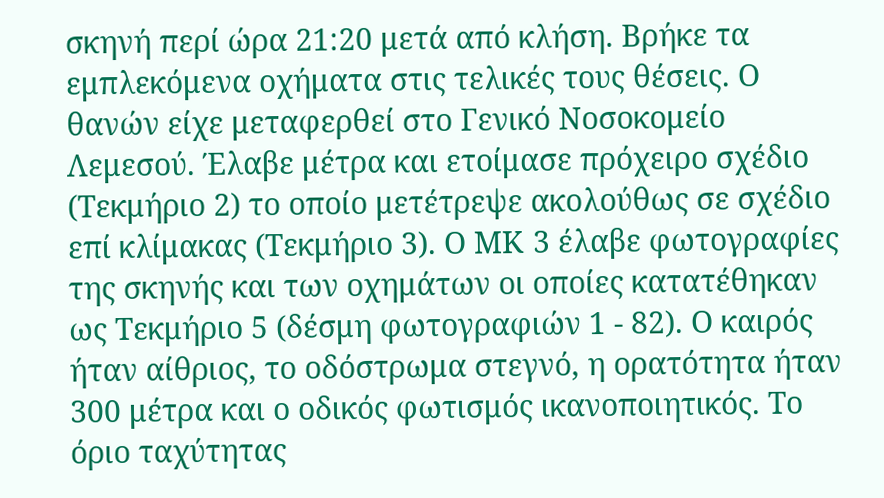σκηνή περί ώρα 21:20 μετά από κλήση. Βρήκε τα εμπλεκόμενα οχήματα στις τελικές τους θέσεις. Ο θανών είχε μεταφερθεί στο Γενικό Νοσοκομείο Λεμεσού. Έλαβε μέτρα και ετοίμασε πρόχειρο σχέδιο (Τεκμήριο 2) το οποίο μετέτρεψε ακολούθως σε σχέδιο επί κλίμακας (Τεκμήριο 3). Ο ΜΚ 3 έλαβε φωτογραφίες της σκηνής και των οχημάτων οι οποίες κατατέθηκαν ως Τεκμήριο 5 (δέσμη φωτογραφιών 1 - 82). Ο καιρός ήταν αίθριος, το οδόστρωμα στεγνό, η ορατότητα ήταν 300 μέτρα και ο οδικός φωτισμός ικανοποιητικός. Το όριο ταχύτητας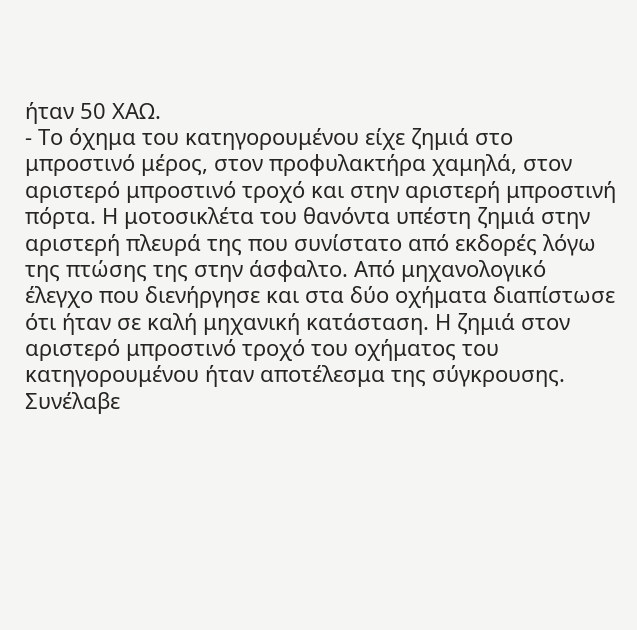ήταν 50 ΧΑΩ.
- Το όχημα του κατηγορουμένου είχε ζημιά στο μπροστινό μέρος, στον προφυλακτήρα χαμηλά, στον αριστερό μπροστινό τροχό και στην αριστερή μπροστινή πόρτα. Η μοτοσικλέτα του θανόντα υπέστη ζημιά στην αριστερή πλευρά της που συνίστατο από εκδορές λόγω της πτώσης της στην άσφαλτο. Από μηχανολογικό έλεγχο που διενήργησε και στα δύο οχήματα διαπίστωσε ότι ήταν σε καλή μηχανική κατάσταση. Η ζημιά στον αριστερό μπροστινό τροχό του οχήματος του κατηγορουμένου ήταν αποτέλεσμα της σύγκρουσης. Συνέλαβε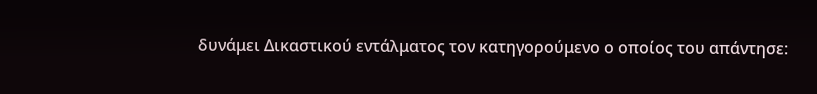δυνάμει Δικαστικού εντάλματος τον κατηγορούμενο ο οποίος του απάντησε: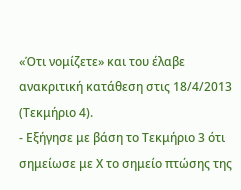«Ότι νομίζετε» και του έλαβε ανακριτική κατάθεση στις 18/4/2013 (Τεκμήριο 4).
- Εξήγησε με βάση το Τεκμήριο 3 ότι σημείωσε με Χ το σημείο πτώσης της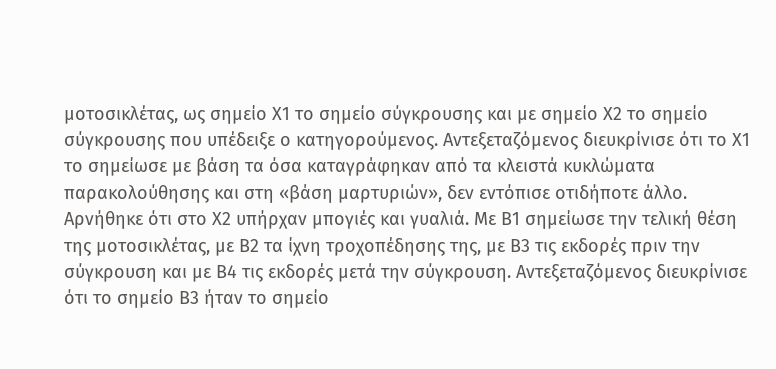μοτοσικλέτας, ως σημείο Χ1 το σημείο σύγκρουσης και με σημείο Χ2 το σημείο σύγκρουσης που υπέδειξε ο κατηγορούμενος. Αντεξεταζόμενος διευκρίνισε ότι το Χ1 το σημείωσε με βάση τα όσα καταγράφηκαν από τα κλειστά κυκλώματα παρακολούθησης και στη «βάση μαρτυριών», δεν εντόπισε οτιδήποτε άλλο. Αρνήθηκε ότι στο Χ2 υπήρχαν μπογιές και γυαλιά. Με Β1 σημείωσε την τελική θέση της μοτοσικλέτας, με Β2 τα ίχνη τροχοπέδησης της, με Β3 τις εκδορές πριν την σύγκρουση και με Β4 τις εκδορές μετά την σύγκρουση. Αντεξεταζόμενος διευκρίνισε ότι το σημείο Β3 ήταν το σημείο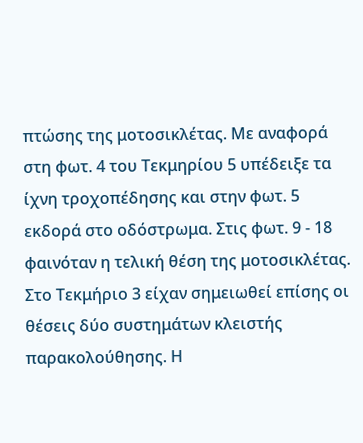πτώσης της μοτοσικλέτας. Με αναφορά στη φωτ. 4 του Τεκμηρίου 5 υπέδειξε τα ίχνη τροχοπέδησης και στην φωτ. 5 εκδορά στο οδόστρωμα. Στις φωτ. 9 - 18 φαινόταν η τελική θέση της μοτοσικλέτας. Στο Τεκμήριο 3 είχαν σημειωθεί επίσης οι θέσεις δύο συστημάτων κλειστής παρακολούθησης. Η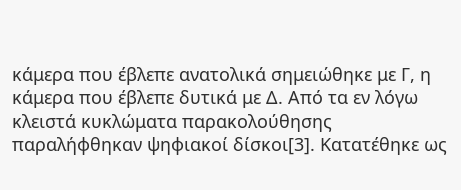κάμερα που έβλεπε ανατολικά σημειώθηκε με Γ, η κάμερα που έβλεπε δυτικά με Δ. Από τα εν λόγω κλειστά κυκλώματα παρακολούθησης παραλήφθηκαν ψηφιακοί δίσκοι[3]. Κατατέθηκε ως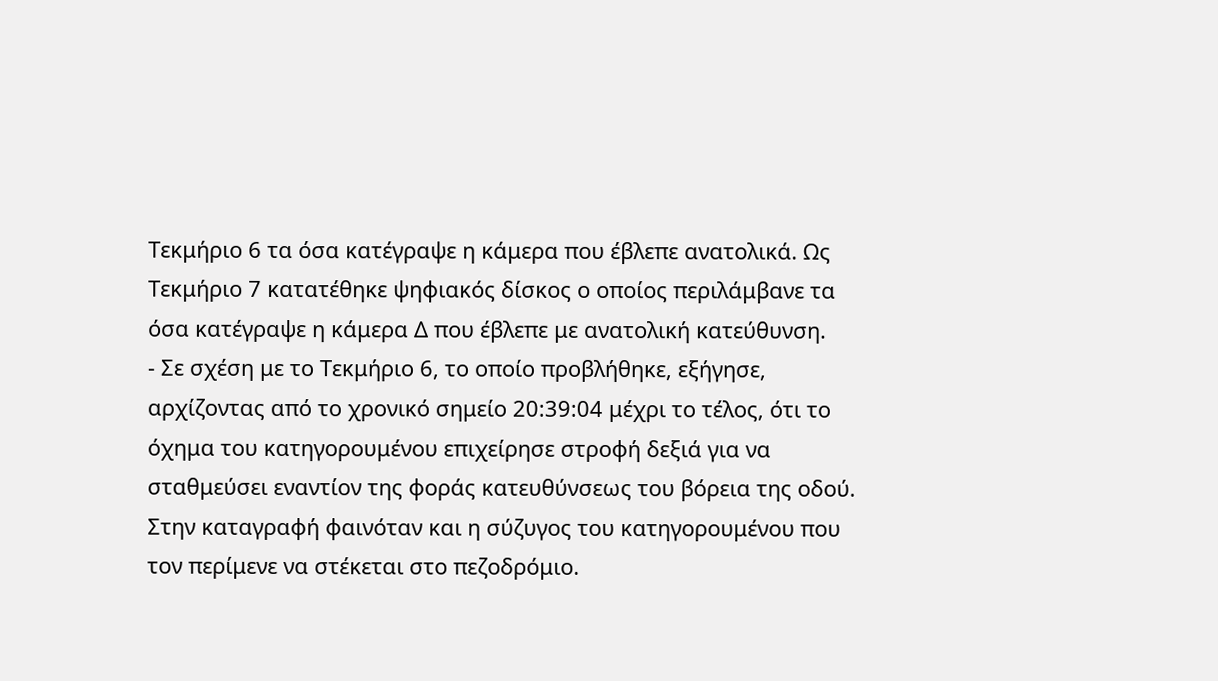Τεκμήριο 6 τα όσα κατέγραψε η κάμερα που έβλεπε ανατολικά. Ως Τεκμήριο 7 κατατέθηκε ψηφιακός δίσκος ο οποίος περιλάμβανε τα όσα κατέγραψε η κάμερα Δ που έβλεπε με ανατολική κατεύθυνση.
- Σε σχέση με το Τεκμήριο 6, το οποίο προβλήθηκε, εξήγησε, αρχίζοντας από το χρονικό σημείο 20:39:04 μέχρι το τέλος, ότι το όχημα του κατηγορουμένου επιχείρησε στροφή δεξιά για να σταθμεύσει εναντίον της φοράς κατευθύνσεως του βόρεια της οδού. Στην καταγραφή φαινόταν και η σύζυγος του κατηγορουμένου που τον περίμενε να στέκεται στο πεζοδρόμιο.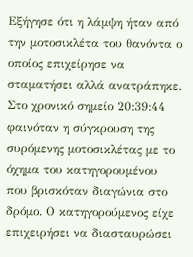Εξήγησε ότι η λάμψη ήταν από την μοτοσικλέτα του θανόντα ο οποίος επιχείρησε να σταματήσει αλλά ανατράπηκε. Στο χρονικό σημείο 20:39:44 φαινόταν η σύγκρουση της συρόμενης μοτοσικλέτας με το όχημα του κατηγορουμένου που βρισκόταν διαγώνια στο δρόμο. Ο κατηγορούμενος είχε επιχειρήσει να διασταυρώσει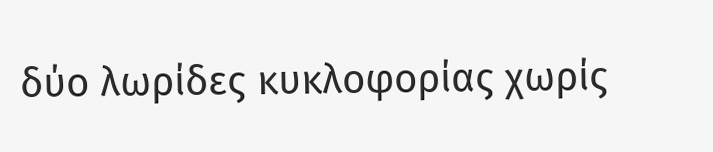δύο λωρίδες κυκλοφορίας χωρίς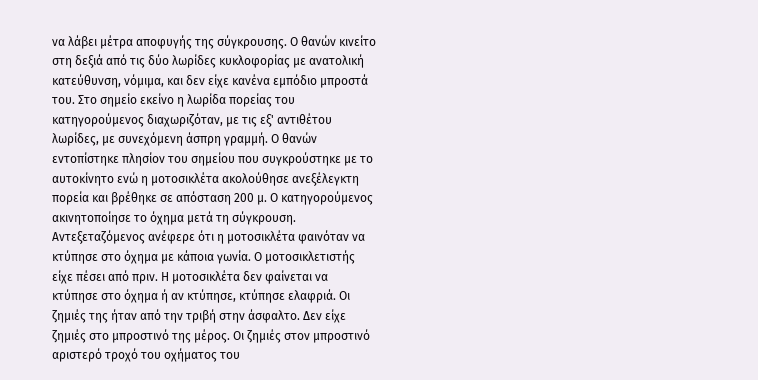να λάβει μέτρα αποφυγής της σύγκρουσης. Ο θανών κινείτο στη δεξιά από τις δύο λωρίδες κυκλοφορίας με ανατολική κατεύθυνση, νόμιμα, και δεν είχε κανένα εμπόδιο μπροστά του. Στο σημείο εκείνο η λωρίδα πορείας του κατηγορούμενος διαχωριζόταν, με τις εξ' αντιθέτου λωρίδες, με συνεχόμενη άσπρη γραμμή. Ο θανών εντοπίστηκε πλησίον του σημείου που συγκρούστηκε με το αυτοκίνητο ενώ η μοτοσικλέτα ακολούθησε ανεξέλεγκτη πορεία και βρέθηκε σε απόσταση 200 μ. Ο κατηγορούμενος ακινητοποίησε το όχημα μετά τη σύγκρουση. Αντεξεταζόμενος ανέφερε ότι η μοτοσικλέτα φαινόταν να κτύπησε στο όχημα με κάποια γωνία. Ο μοτοσικλετιστής είχε πέσει από πριν. Η μοτοσικλέτα δεν φαίνεται να κτύπησε στο όχημα ή αν κτύπησε, κτύπησε ελαφριά. Οι ζημιές της ήταν από την τριβή στην άσφαλτο. Δεν είχε ζημιές στο μπροστινό της μέρος. Οι ζημιές στον μπροστινό αριστερό τροχό του οχήματος του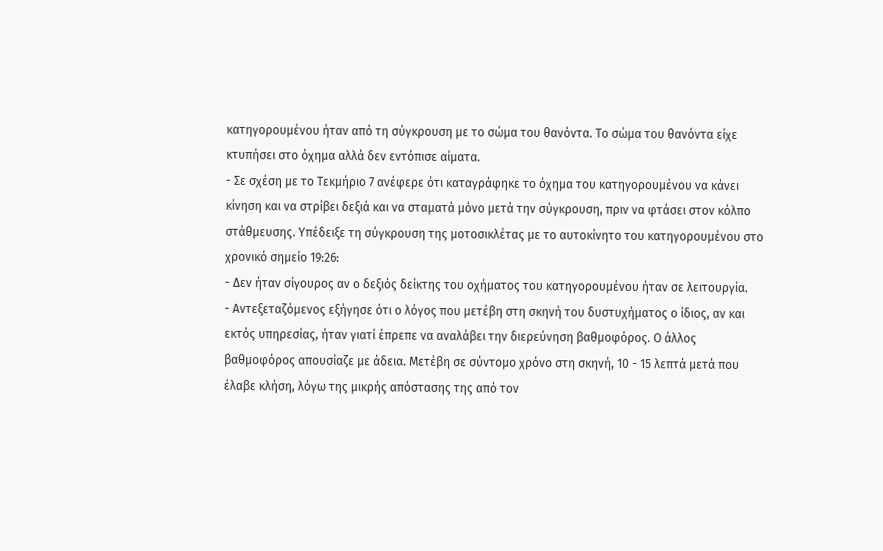κατηγορουμένου ήταν από τη σύγκρουση με το σώμα του θανόντα. Το σώμα του θανόντα είχε κτυπήσει στο όχημα αλλά δεν εντόπισε αίματα.
- Σε σχέση με το Τεκμήριο 7 ανέφερε ότι καταγράφηκε το όχημα του κατηγορουμένου να κάνει κίνηση και να στρίβει δεξιά και να σταματά μόνο μετά την σύγκρουση, πριν να φτάσει στον κόλπο στάθμευσης. Υπέδειξε τη σύγκρουση της μοτοσικλέτας με το αυτοκίνητο του κατηγορουμένου στο χρονικό σημείο 19:26:
- Δεν ήταν σίγουρος αν ο δεξιός δείκτης του οχήματος του κατηγορουμένου ήταν σε λειτουργία.
- Αντεξεταζόμενος εξήγησε ότι ο λόγος που μετέβη στη σκηνή του δυστυχήματος ο ίδιος, αν και εκτός υπηρεσίας, ήταν γιατί έπρεπε να αναλάβει την διερεύνηση βαθμοφόρος. Ο άλλος βαθμοφόρος απουσίαζε με άδεια. Μετέβη σε σύντομο χρόνο στη σκηνή, 10 - 15 λεπτά μετά που έλαβε κλήση, λόγω της μικρής απόστασης της από τον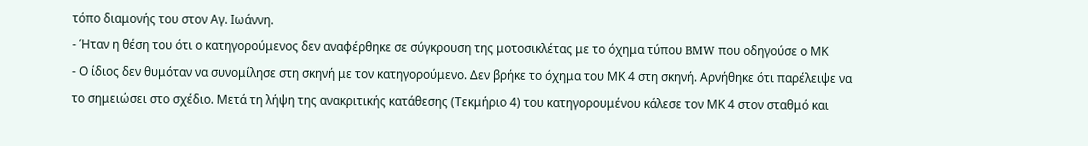τόπο διαμονής του στον Αγ. Ιωάννη.
- Ήταν η θέση του ότι ο κατηγορούμενος δεν αναφέρθηκε σε σύγκρουση της μοτοσικλέτας με το όχημα τύπου BMW που οδηγούσε ο ΜΚ
- Ο ίδιος δεν θυμόταν να συνομίλησε στη σκηνή με τον κατηγορούμενο. Δεν βρήκε το όχημα του ΜΚ 4 στη σκηνή. Αρνήθηκε ότι παρέλειψε να το σημειώσει στο σχέδιο. Μετά τη λήψη της ανακριτικής κατάθεσης (Τεκμήριο 4) του κατηγορουμένου κάλεσε τον ΜΚ 4 στον σταθμό και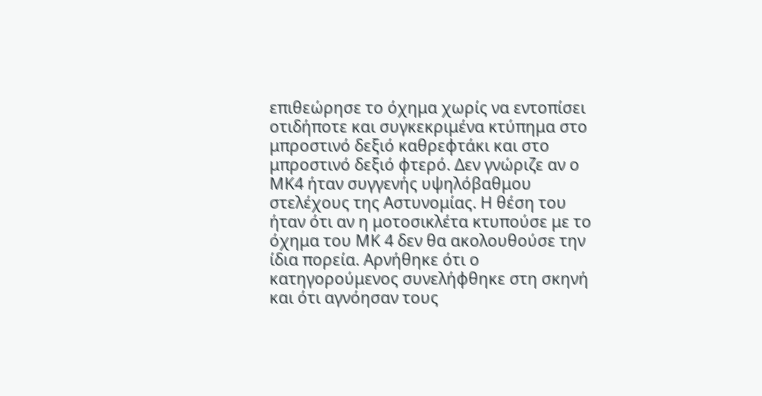επιθεώρησε το όχημα χωρίς να εντοπίσει οτιδήποτε και συγκεκριμένα κτύπημα στο μπροστινό δεξιό καθρεφτάκι και στο μπροστινό δεξιό φτερό. Δεν γνώριζε αν ο ΜΚ4 ήταν συγγενής υψηλόβαθμου στελέχους της Αστυνομίας. Η θέση του ήταν ότι αν η μοτοσικλέτα κτυπούσε με το όχημα του ΜΚ 4 δεν θα ακολουθούσε την ίδια πορεία. Αρνήθηκε ότι ο κατηγορούμενος συνελήφθηκε στη σκηνή και ότι αγνόησαν τους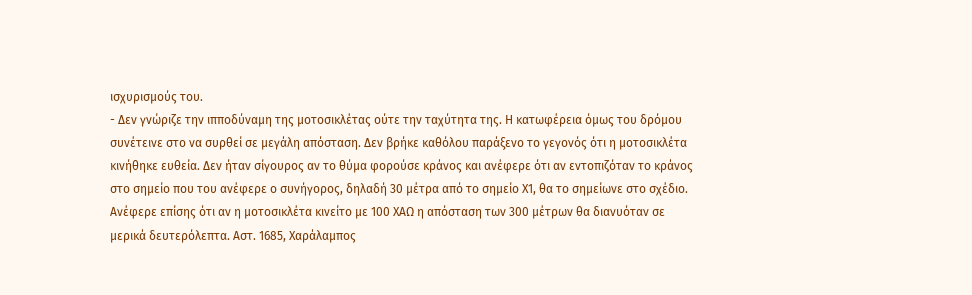ισχυρισμούς του.
- Δεν γνώριζε την ιπποδύναμη της μοτοσικλέτας ούτε την ταχύτητα της. Η κατωφέρεια όμως του δρόμου συνέτεινε στο να συρθεί σε μεγάλη απόσταση. Δεν βρήκε καθόλου παράξενο το γεγονός ότι η μοτοσικλέτα κινήθηκε ευθεία. Δεν ήταν σίγουρος αν το θύμα φορούσε κράνος και ανέφερε ότι αν εντοπιζόταν το κράνος στο σημείο που του ανέφερε ο συνήγορος, δηλαδή 30 μέτρα από το σημείο Χ1, θα το σημείωνε στο σχέδιο. Ανέφερε επίσης ότι αν η μοτοσικλέτα κινείτο με 100 ΧΑΩ η απόσταση των 300 μέτρων θα διανυόταν σε μερικά δευτερόλεπτα. Αστ. 1685, Χαράλαμπος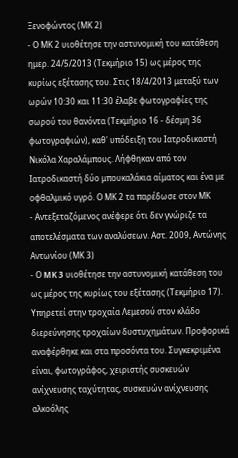Ξενοφώντος (ΜΚ 2)
- Ο ΜΚ 2 υιοθέτησε την αστυνομική του κατάθεση ημερ. 24/5/2013 (Τεκμήριο 15) ως μέρος της κυρίως εξέτασης του. Στις 18/4/2013 μεταξύ των ωρών 10:30 και 11:30 έλαβε φωτογραφίες της σωρού του θανόντα (Τεκμήριο 16 - δέσμη 36 φωτογραφιών), καθ' υπόδειξη του Ιατροδικαστή Νικόλα Χαραλάμπους. Λήφθηκαν από τον Ιατροδικαστή δύο μπουκαλάκια αίματος και ένα με οφθαλμικό υγρό. Ο ΜΚ 2 τα παρέδωσε στον ΜΚ
- Αντεξεταζόμενος ανέφερε ότι δεν γνώριζε τα αποτελέσματα των αναλύσεων. Αστ. 2009, Αντώνης Αντωνίου (ΜΚ 3)
- Ο MK 3 υιοθέτησε την αστυνομική κατάθεση του ως μέρος της κυρίως του εξέτασης (Τεκμήριο 17). Υπηρετεί στην τροχαία Λεμεσού στον κλάδο διερεύνησης τροχαίων δυστυχημάτων. Προφορικά αναφέρθηκε και στα προσόντα του. Συγκεκριμένα είναι, φωτογράφος, χειριστής συσκευών ανίχνευσης ταχύτητας, συσκευών ανίχνευσης αλκοόλης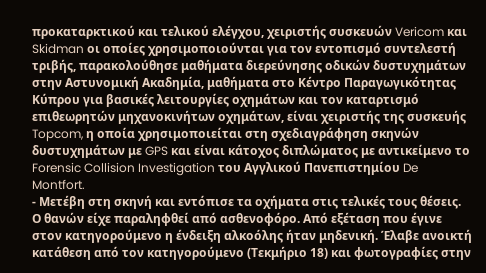προκαταρκτικού και τελικού ελέγχου, χειριστής συσκευών Vericom και Skidman οι οποίες χρησιμοποιούνται για τον εντοπισμό συντελεστή τριβής, παρακολούθησε μαθήματα διερεύνησης οδικών δυστυχημάτων στην Αστυνομική Ακαδημία, μαθήματα στο Κέντρο Παραγωγικότητας Κύπρου για βασικές λειτουργίες οχημάτων και τον καταρτισμό επιθεωρητών μηχανοκινήτων οχημάτων, είναι χειριστής της συσκευής Topcom, η οποία χρησιμοποιείται στη σχεδιαγράφηση σκηνών δυστυχημάτων με GPS και είναι κάτοχος διπλώματος με αντικείμενο το Forensic Collision Investigation του Αγγλικού Πανεπιστημίου De Montfort.
- Μετέβη στη σκηνή και εντόπισε τα οχήματα στις τελικές τους θέσεις. Ο θανών είχε παραληφθεί από ασθενοφόρο. Από εξέταση που έγινε στον κατηγορούμενο η ένδειξη αλκοόλης ήταν μηδενική. Έλαβε ανοικτή κατάθεση από τον κατηγορούμενο (Τεκμήριο 18) και φωτογραφίες στην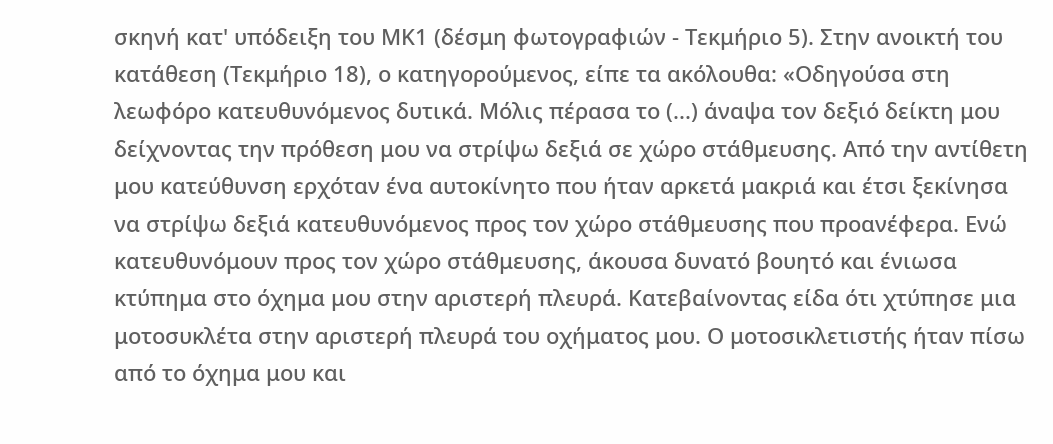σκηνή κατ' υπόδειξη του ΜΚ1 (δέσμη φωτογραφιών - Τεκμήριο 5). Στην ανοικτή του κατάθεση (Τεκμήριο 18), ο κατηγορούμενος, είπε τα ακόλουθα: «Οδηγούσα στη λεωφόρο κατευθυνόμενος δυτικά. Μόλις πέρασα το (...) άναψα τον δεξιό δείκτη μου δείχνοντας την πρόθεση μου να στρίψω δεξιά σε χώρο στάθμευσης. Από την αντίθετη μου κατεύθυνση ερχόταν ένα αυτοκίνητο που ήταν αρκετά μακριά και έτσι ξεκίνησα να στρίψω δεξιά κατευθυνόμενος προς τον χώρο στάθμευσης που προανέφερα. Ενώ κατευθυνόμουν προς τον χώρο στάθμευσης, άκουσα δυνατό βουητό και ένιωσα κτύπημα στο όχημα μου στην αριστερή πλευρά. Κατεβαίνοντας είδα ότι χτύπησε μια μοτοσυκλέτα στην αριστερή πλευρά του οχήματος μου. Ο μοτοσικλετιστής ήταν πίσω από το όχημα μου και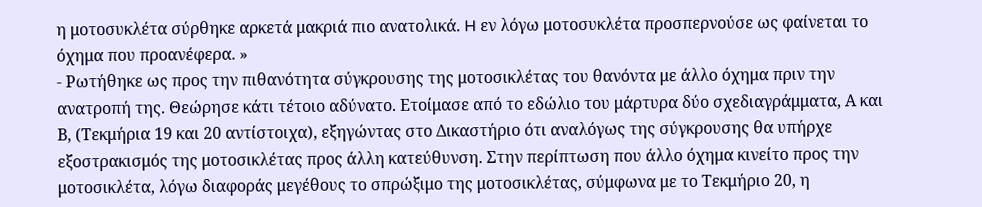η μοτοσυκλέτα σύρθηκε αρκετά μακριά πιο ανατολικά. H εν λόγω μοτοσυκλέτα προσπερνούσε ως φαίνεται το όχημα που προανέφερα. »
- Ρωτήθηκε ως προς την πιθανότητα σύγκρουσης της μοτοσικλέτας του θανόντα με άλλο όχημα πριν την ανατροπή της. Θεώρησε κάτι τέτοιο αδύνατο. Ετοίμασε από το εδώλιο του μάρτυρα δύο σχεδιαγράμματα, Α και Β, (Τεκμήρια 19 και 20 αντίστοιχα), εξηγώντας στο Δικαστήριο ότι αναλόγως της σύγκρουσης θα υπήρχε εξοστρακισμός της μοτοσικλέτας προς άλλη κατεύθυνση. Στην περίπτωση που άλλο όχημα κινείτο προς την μοτοσικλέτα, λόγω διαφοράς μεγέθους το σπρώξιμο της μοτοσικλέτας, σύμφωνα με το Τεκμήριο 20, η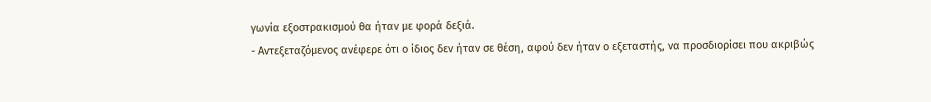γωνία εξοστρακισμού θα ήταν με φορά δεξιά.
- Αντεξεταζόμενος ανέφερε ότι ο ίδιος δεν ήταν σε θέση, αφού δεν ήταν ο εξεταστής, να προσδιορίσει που ακριβώς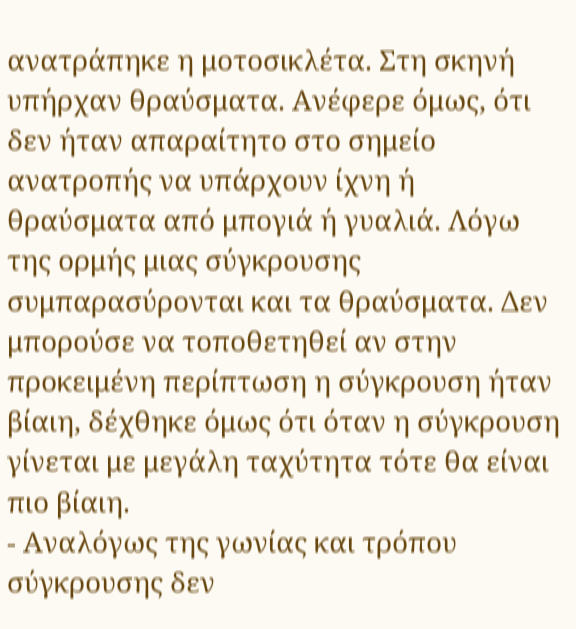ανατράπηκε η μοτοσικλέτα. Στη σκηνή υπήρχαν θραύσματα. Ανέφερε όμως, ότι δεν ήταν απαραίτητο στο σημείο ανατροπής να υπάρχουν ίχνη ή θραύσματα από μπογιά ή γυαλιά. Λόγω της ορμής μιας σύγκρουσης συμπαρασύρονται και τα θραύσματα. Δεν μπορούσε να τοποθετηθεί αν στην προκειμένη περίπτωση η σύγκρουση ήταν βίαιη, δέχθηκε όμως ότι όταν η σύγκρουση γίνεται με μεγάλη ταχύτητα τότε θα είναι πιο βίαιη.
- Αναλόγως της γωνίας και τρόπου σύγκρουσης δεν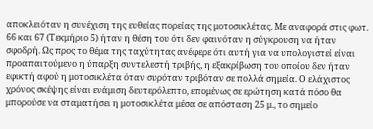αποκλειόταν η συνέχιση της ευθείας πορείας της μοτοσικλέτας. Με αναφορά στις φωτ. 66 και 67 (Τεκμήριο 5) ήταν η θέση του ότι δεν φαινόταν η σύγκρουση να ήταν σφοδρή. Ως προς το θέμα της ταχύτητας ανέφερε ότι αυτή για να υπολογιστεί είναι προαπαιτούμενο η ύπαρξη συντελεστή τριβής, η εξακρίβωση του οποίου δεν ήταν εφικτή αφού η μοτοσικλέτα όταν συρόταν τριβόταν σε πολλά σημεία. Ο ελάχιστος χρόνος σκέψης είναι ενάμιση δευτερόλεπτο, επομένως σε ερώτηση κατά πόσο θα μπορούσε να σταματήσει η μοτοσικλέτα μέσα σε απόσταση 25 μ., το σημείο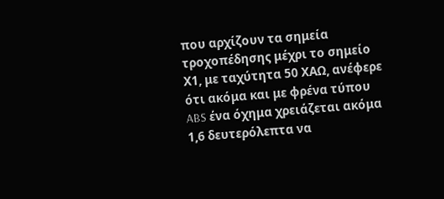που αρχίζουν τα σημεία τροχοπέδησης μέχρι το σημείο Χ1, με ταχύτητα 50 ΧΑΩ, ανέφερε ότι ακόμα και με φρένα τύπου ABS ένα όχημα χρειάζεται ακόμα 1,6 δευτερόλεπτα να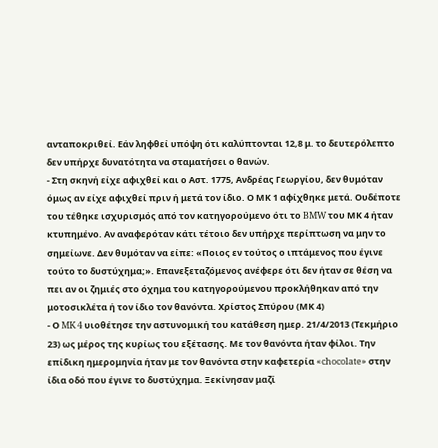ανταποκριθεί. Εάν ληφθεί υπόψη ότι καλύπτονται 12,8 μ. το δευτερόλεπτο δεν υπήρχε δυνατότητα να σταματήσει ο θανών.
- Στη σκηνή είχε αφιχθεί και ο Αστ. 1775, Ανδρέας Γεωργίου, δεν θυμόταν όμως αν είχε αφιχθεί πριν ή μετά τον ίδιο. Ο ΜΚ 1 αφίχθηκε μετά. Ουδέποτε του τέθηκε ισχυρισμός από τον κατηγορούμενο ότι το BMW του ΜΚ 4 ήταν κτυπημένο. Αν αναφερόταν κάτι τέτοιο δεν υπήρχε περίπτωση να μην το σημείωνε. Δεν θυμόταν να είπε: «Ποιος εν τούτος ο ιπτάμενος που έγινε τούτο το δυστύχημα;». Επανεξεταζόμενος ανέφερε ότι δεν ήταν σε θέση να πει αν οι ζημιές στο όχημα του κατηγορούμενου προκλήθηκαν από την μοτοσικλέτα ή τον ίδιο τον θανόντα. Χρίστος Σπύρου (ΜΚ 4)
- Ο MK 4 υιοθέτησε την αστυνομική του κατάθεση ημερ. 21/4/2013 (Τεκμήριο 23) ως μέρος της κυρίως του εξέτασης. Με τον θανόντα ήταν φίλοι. Την επίδικη ημερομηνία ήταν με τον θανόντα στην καφετερία «chocolate» στην ίδια οδό που έγινε το δυστύχημα. Ξεκίνησαν μαζί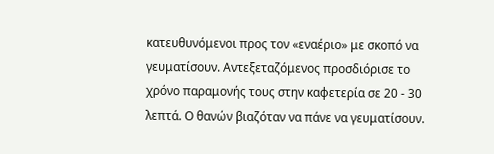κατευθυνόμενοι προς τον «εναέριο» με σκοπό να γευματίσουν. Αντεξεταζόμενος προσδιόρισε το χρόνο παραμονής τους στην καφετερία σε 20 - 30 λεπτά. Ο θανών βιαζόταν να πάνε να γευματίσουν.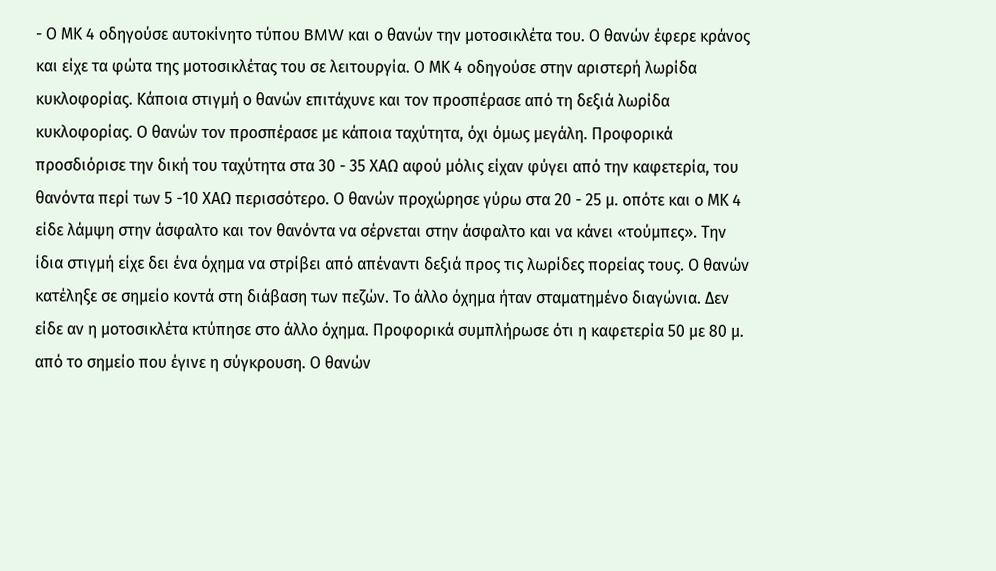- Ο ΜΚ 4 οδηγούσε αυτοκίνητο τύπου BMW και ο θανών την μοτοσικλέτα του. Ο θανών έφερε κράνος και είχε τα φώτα της μοτοσικλέτας του σε λειτουργία. Ο ΜΚ 4 οδηγούσε στην αριστερή λωρίδα κυκλοφορίας. Κάποια στιγμή ο θανών επιτάχυνε και τον προσπέρασε από τη δεξιά λωρίδα κυκλοφορίας. Ο θανών τον προσπέρασε με κάποια ταχύτητα, όχι όμως μεγάλη. Προφορικά προσδιόρισε την δική του ταχύτητα στα 30 - 35 ΧΑΩ αφού μόλις είχαν φύγει από την καφετερία, του θανόντα περί των 5 -10 ΧΑΩ περισσότερο. Ο θανών προχώρησε γύρω στα 20 - 25 μ. οπότε και ο ΜΚ 4 είδε λάμψη στην άσφαλτο και τον θανόντα να σέρνεται στην άσφαλτο και να κάνει «τούμπες». Την ίδια στιγμή είχε δει ένα όχημα να στρίβει από απέναντι δεξιά προς τις λωρίδες πορείας τους. Ο θανών κατέληξε σε σημείο κοντά στη διάβαση των πεζών. Το άλλο όχημα ήταν σταματημένο διαγώνια. Δεν είδε αν η μοτοσικλέτα κτύπησε στο άλλο όχημα. Προφορικά συμπλήρωσε ότι η καφετερία 50 με 80 μ. από το σημείο που έγινε η σύγκρουση. Ο θανών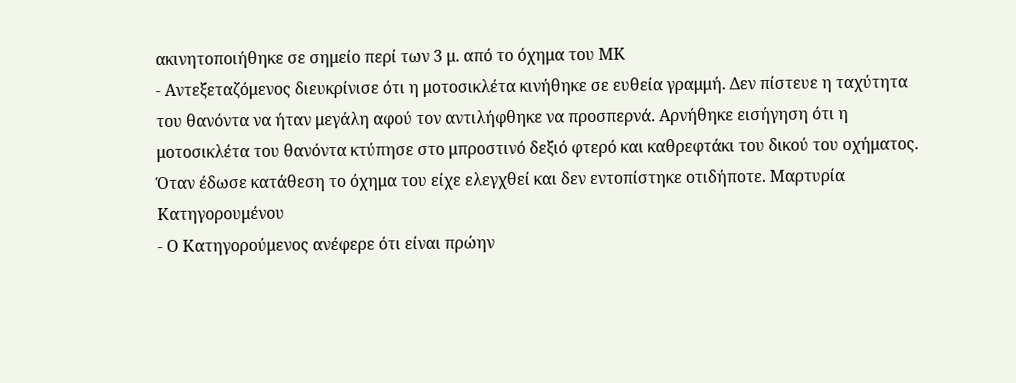ακινητοποιήθηκε σε σημείο περί των 3 μ. από το όχημα του ΜΚ
- Αντεξεταζόμενος διευκρίνισε ότι η μοτοσικλέτα κινήθηκε σε ευθεία γραμμή. Δεν πίστευε η ταχύτητα του θανόντα να ήταν μεγάλη αφού τον αντιλήφθηκε να προσπερνά. Αρνήθηκε εισήγηση ότι η μοτοσικλέτα του θανόντα κτύπησε στο μπροστινό δεξιό φτερό και καθρεφτάκι του δικού του οχήματος. Όταν έδωσε κατάθεση το όχημα του είχε ελεγχθεί και δεν εντοπίστηκε οτιδήποτε. Μαρτυρία Κατηγορουμένου
- Ο Κατηγορούμενος ανέφερε ότι είναι πρώην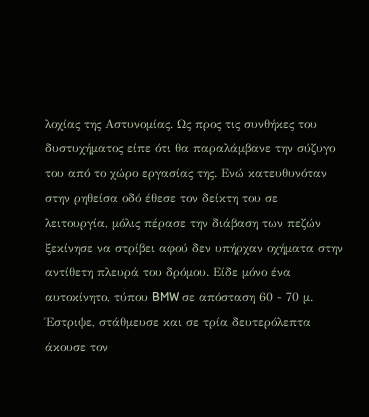λοχίας της Αστυνομίας. Ως προς τις συνθήκες του δυστυχήματος είπε ότι θα παραλάμβανε την σύζυγο του από το χώρο εργασίας της. Ενώ κατευθυνόταν στην ρηθείσα οδό έθεσε τον δείκτη του σε λειτουργία, μόλις πέρασε την διάβαση των πεζών ξεκίνησε να στρίβει αφού δεν υπήρχαν οχήματα στην αντίθετη πλευρά του δρόμου. Είδε μόνο ένα αυτοκίνητο, τύπου BMW σε απόσταση 60 - 70 μ. Έστριψε, στάθμευσε και σε τρία δευτερόλεπτα άκουσε τον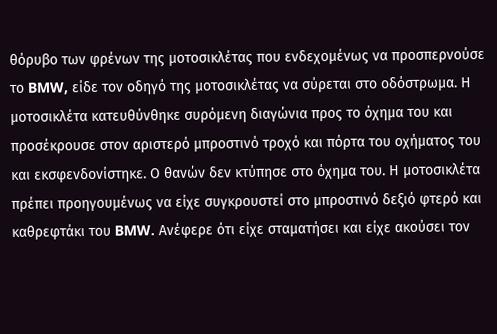θόρυβο των φρένων της μοτοσικλέτας που ενδεχομένως να προσπερνούσε το BMW, είδε τον οδηγό της μοτοσικλέτας να σύρεται στο οδόστρωμα. Η μοτοσικλέτα κατευθύνθηκε συρόμενη διαγώνια προς το όχημα του και προσέκρουσε στον αριστερό μπροστινό τροχό και πόρτα του οχήματος του και εκσφενδονίστηκε. Ο θανών δεν κτύπησε στο όχημα του. Η μοτοσικλέτα πρέπει προηγουμένως να είχε συγκρουστεί στο μπροστινό δεξιό φτερό και καθρεφτάκι του BMW. Ανέφερε ότι είχε σταματήσει και είχε ακούσει τον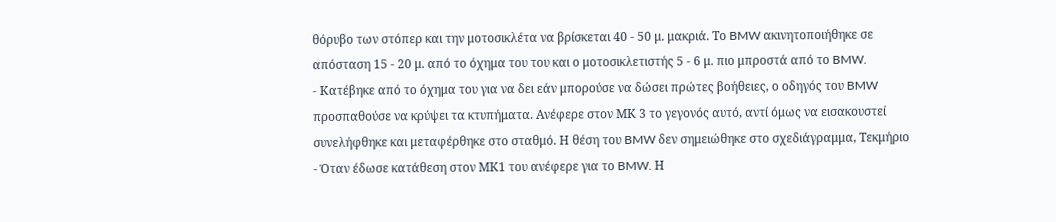θόρυβο των στόπερ και την μοτοσικλέτα να βρίσκεται 40 - 50 μ. μακριά. Το BMW ακινητοποιήθηκε σε απόσταση 15 - 20 μ. από το όχημα του του και ο μοτοσικλετιστής 5 - 6 μ. πιο μπροστά από το BMW.
- Κατέβηκε από το όχημα του για να δει εάν μπορούσε να δώσει πρώτες βοήθειες, ο οδηγός του BMW προσπαθούσε να κρύψει τα κτυπήματα. Ανέφερε στον ΜΚ 3 το γεγονός αυτό, αντί όμως να εισακουστεί συνελήφθηκε και μεταφέρθηκε στο σταθμό. Η θέση του BMW δεν σημειώθηκε στο σχεδιάγραμμα, Τεκμήριο
- Όταν έδωσε κατάθεση στον ΜΚ1 του ανέφερε για το BMW. Η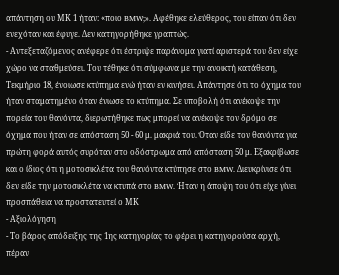απάντηση ου ΜΚ 1 ήταν: «ποιο BMW;». Αφέθηκε ελεύθερος, του είπαν ότι δεν ενεχόταν και έφυγε. Δεν κατηγορήθηκε γραπτώς.
- Αντεξεταζόμενος ανέφερε ότι έστριψε παράνομα γιατί αριστερά του δεν είχε χώρο να σταθμεύσει. Του τέθηκε ότι σύμφωνα με την ανοικτή κατάθεση, Τεκμήριο 18, ένοιωσε κτύπημα ενώ ήταν εν κινήσει. Απάντησε ότι το όχημα του ήταν σταματημένο όταν ένιωσε το κτύπημα. Σε υποβολή ότι ανέκοψε την πορεία του θανόντα, διερωτήθηκε πως μπορεί να ανέκοψε τον δρόμο σε όχημα που ήταν σε απόσταση 50 - 60 μ. μακριά του. Όταν είδε τον θανόντα για πρώτη φορά αυτός συρόταν στο οδόστρωμα από απόσταση 50 μ. Εξακρίβωσε και ο ίδιος ότι η μοτοσικλέτα του θανόντα κτύπησε στο BMW. Διευκρίνισε ότι δεν είδε την μοτοσικλέτα να κτυπά στο BMW. Ήταν η άποψη του ότι είχε γίνει προσπάθεια να προστατευτεί ο ΜΚ
- Αξιολόγηση
- Το βάρος απόδειξης της 1ης κατηγορίας το φέρει η κατηγορούσα αρχή, πέραν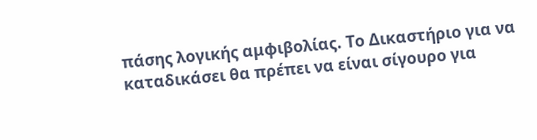πάσης λογικής αμφιβολίας. Το Δικαστήριο για να καταδικάσει θα πρέπει να είναι σίγουρο για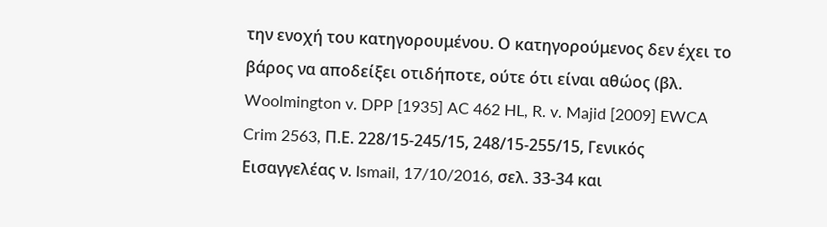την ενοχή του κατηγορουμένου. Ο κατηγορούμενος δεν έχει το βάρος να αποδείξει οτιδήποτε, ούτε ότι είναι αθώος (βλ. Woolmington v. DPP [1935] AC 462 HL, R. v. Majid [2009] EWCA Crim 2563, Π.Ε. 228/15-245/15, 248/15-255/15, Γενικός Εισαγγελέας ν. Ismail, 17/10/2016, σελ. 33-34 και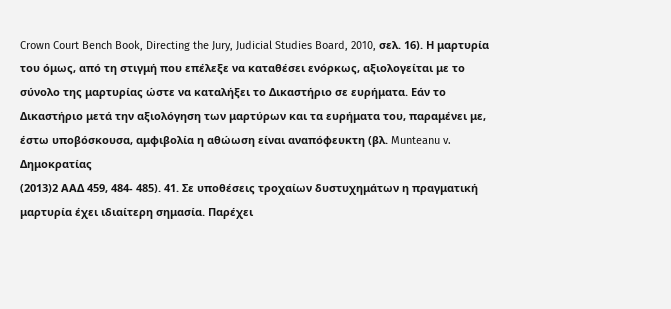Crown Court Bench Book, Directing the Jury, Judicial Studies Board, 2010, σελ. 16). Η μαρτυρία του όμως, από τη στιγμή που επέλεξε να καταθέσει ενόρκως, αξιολογείται με το σύνολο της μαρτυρίας ώστε να καταλήξει το Δικαστήριο σε ευρήματα. Εάν το Δικαστήριο μετά την αξιολόγηση των μαρτύρων και τα ευρήματα του, παραμένει με, έστω υποβόσκουσα, αμφιβολία η αθώωση είναι αναπόφευκτη (βλ. Munteanu v. Δημοκρατίας
(2013)2 ΑΑΔ 459, 484- 485). 41. Σε υποθέσεις τροχαίων δυστυχημάτων η πραγματική μαρτυρία έχει ιδιαίτερη σημασία. Παρέχει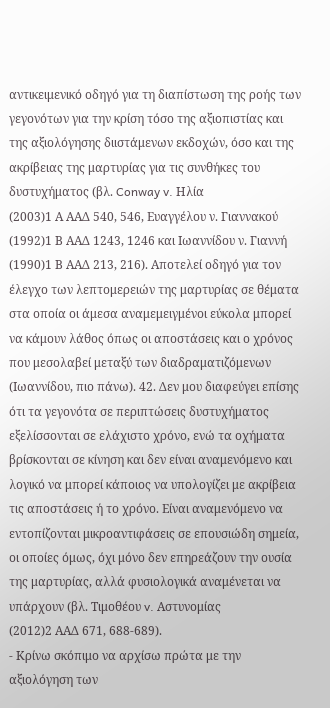αντικειμενικό οδηγό για τη διαπίστωση της ροής των γεγονότων για την κρίση τόσο της αξιοπιστίας και της αξιολόγησης διιστάμενων εκδοχών, όσο και της ακρίβειας της μαρτυρίας για τις συνθήκες του δυστυχήματος (βλ. Conway v. Ηλία
(2003)1 Α ΑΑΔ 540, 546, Ευαγγέλου ν. Γιαννακού
(1992)1 Β ΑΑΔ 1243, 1246 και Ιωαννίδου ν. Γιαννή
(1990)1 Β ΑΑΔ 213, 216). Αποτελεί οδηγό για τον έλεγχο των λεπτομερειών της μαρτυρίας σε θέματα στα οποία οι άμεσα αναμεμειγμένοι εύκολα μπορεί να κάμουν λάθος όπως οι αποστάσεις και ο χρόνος που μεσολαβεί μεταξύ των διαδραματιζόμενων (Ιωαννίδου, πιο πάνω). 42. Δεν μου διαφεύγει επίσης ότι τα γεγονότα σε περιπτώσεις δυστυχήματος εξελίσσονται σε ελάχιστο χρόνο, ενώ τα οχήματα βρίσκονται σε κίνηση και δεν είναι αναμενόμενο και λογικό να μπορεί κάποιος να υπολογίζει με ακρίβεια τις αποστάσεις ή το χρόνο. Είναι αναμενόμενο να εντοπίζονται μικροαντιφάσεις σε επουσιώδη σημεία, οι οποίες όμως, όχι μόνο δεν επηρεάζουν την ουσία της μαρτυρίας, αλλά φυσιολογικά αναμένεται να υπάρχουν (βλ. Τιμοθέου v. Αστυνομίας
(2012)2 ΑΑΔ 671, 688-689).
- Κρίνω σκόπιμο να αρχίσω πρώτα με την αξιολόγηση των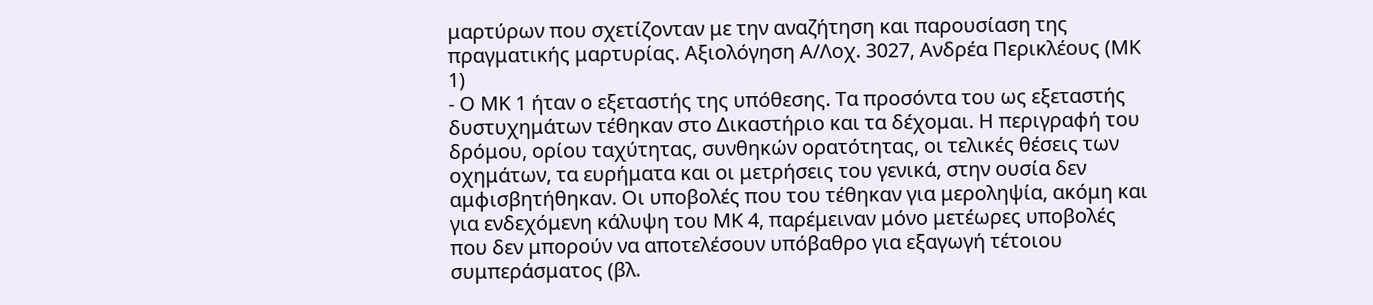μαρτύρων που σχετίζονταν με την αναζήτηση και παρουσίαση της πραγματικής μαρτυρίας. Αξιολόγηση Α/Λοχ. 3027, Ανδρέα Περικλέους (ΜΚ 1)
- Ο ΜΚ 1 ήταν ο εξεταστής της υπόθεσης. Τα προσόντα του ως εξεταστής δυστυχημάτων τέθηκαν στο Δικαστήριο και τα δέχομαι. Η περιγραφή του δρόμου, ορίου ταχύτητας, συνθηκών ορατότητας, οι τελικές θέσεις των οχημάτων, τα ευρήματα και οι μετρήσεις του γενικά, στην ουσία δεν αμφισβητήθηκαν. Οι υποβολές που του τέθηκαν για μεροληψία, ακόμη και για ενδεχόμενη κάλυψη του ΜΚ 4, παρέμειναν μόνο μετέωρες υποβολές που δεν μπορούν να αποτελέσουν υπόβαθρο για εξαγωγή τέτοιου συμπεράσματος (βλ.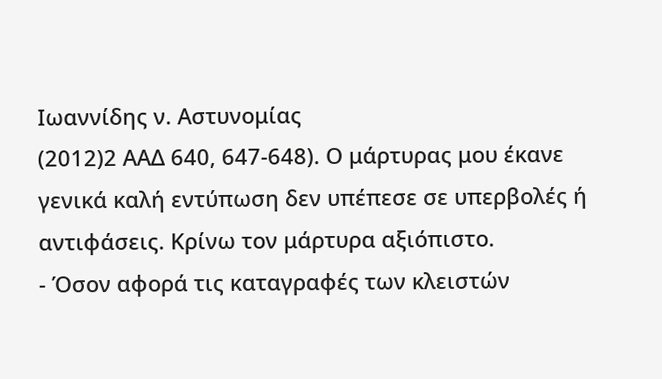Ιωαννίδης ν. Αστυνομίας
(2012)2 ΑΑΔ 640, 647-648). Ο μάρτυρας μου έκανε γενικά καλή εντύπωση δεν υπέπεσε σε υπερβολές ή αντιφάσεις. Κρίνω τον μάρτυρα αξιόπιστο.
- Όσον αφορά τις καταγραφές των κλειστών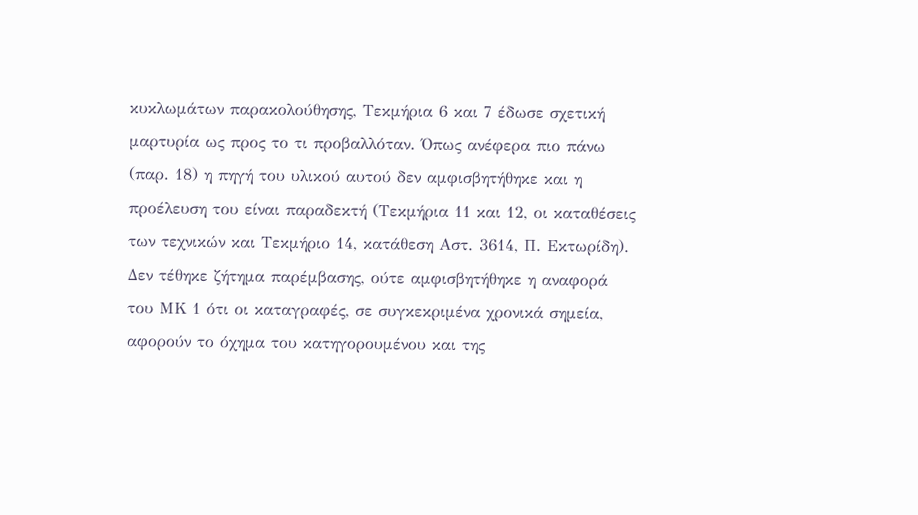κυκλωμάτων παρακολούθησης, Τεκμήρια 6 και 7 έδωσε σχετική μαρτυρία ως προς το τι προβαλλόταν. Όπως ανέφερα πιο πάνω (παρ. 18) η πηγή του υλικού αυτού δεν αμφισβητήθηκε και η προέλευση του είναι παραδεκτή (Τεκμήρια 11 και 12, οι καταθέσεις των τεχνικών και Τεκμήριο 14, κατάθεση Αστ. 3614, Π. Εκτωρίδη). Δεν τέθηκε ζήτημα παρέμβασης, ούτε αμφισβητήθηκε η αναφορά του ΜΚ 1 ότι οι καταγραφές, σε συγκεκριμένα χρονικά σημεία, αφορούν το όχημα του κατηγορουμένου και της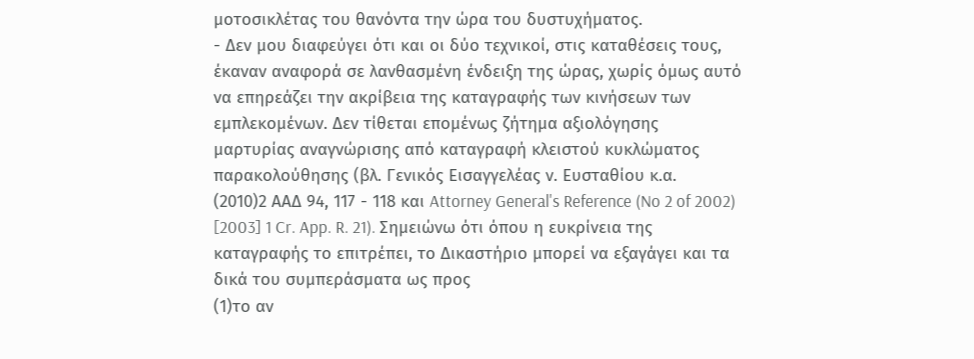μοτοσικλέτας του θανόντα την ώρα του δυστυχήματος.
- Δεν μου διαφεύγει ότι και οι δύο τεχνικοί, στις καταθέσεις τους, έκαναν αναφορά σε λανθασμένη ένδειξη της ώρας, χωρίς όμως αυτό να επηρεάζει την ακρίβεια της καταγραφής των κινήσεων των εμπλεκομένων. Δεν τίθεται επομένως ζήτημα αξιολόγησης μαρτυρίας αναγνώρισης από καταγραφή κλειστού κυκλώματος παρακολούθησης (βλ. Γενικός Εισαγγελέας ν. Ευσταθίου κ.α.
(2010)2 ΑΑΔ 94, 117 - 118 και Attorney General's Reference (No 2 of 2002) [2003] 1 Cr. App. R. 21). Σημειώνω ότι όπου η ευκρίνεια της καταγραφής το επιτρέπει, το Δικαστήριο μπορεί να εξαγάγει και τα δικά του συμπεράσματα ως προς
(1)το αν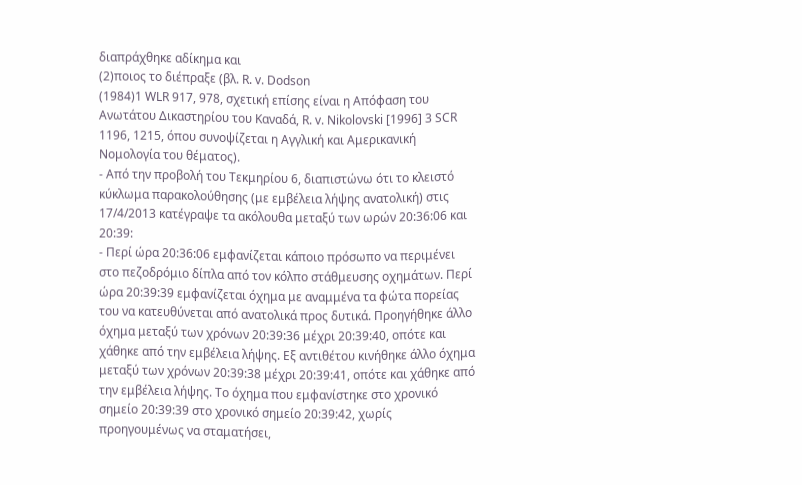διαπράχθηκε αδίκημα και
(2)ποιος το διέπραξε (βλ. R. v. Dodson
(1984)1 WLR 917, 978, σχετική επίσης είναι η Απόφαση του Ανωτάτου Δικαστηρίου του Καναδά, R. v. Nikolovski [1996] 3 SCR 1196, 1215, όπου συνοψίζεται η Αγγλική και Αμερικανική Νομολογία του θέματος).
- Από την προβολή του Τεκμηρίου 6, διαπιστώνω ότι το κλειστό κύκλωμα παρακολούθησης (με εμβέλεια λήψης ανατολική) στις 17/4/2013 κατέγραψε τα ακόλουθα μεταξύ των ωρών 20:36:06 και 20:39:
- Περί ώρα 20:36:06 εμφανίζεται κάποιο πρόσωπο να περιμένει στο πεζοδρόμιο δίπλα από τον κόλπο στάθμευσης οχημάτων. Περί ώρα 20:39:39 εμφανίζεται όχημα με αναμμένα τα φώτα πορείας του να κατευθύνεται από ανατολικά προς δυτικά. Προηγήθηκε άλλο όχημα μεταξύ των χρόνων 20:39:36 μέχρι 20:39:40, οπότε και χάθηκε από την εμβέλεια λήψης. Εξ αντιθέτου κινήθηκε άλλο όχημα μεταξύ των χρόνων 20:39:38 μέχρι 20:39:41, οπότε και χάθηκε από την εμβέλεια λήψης. Το όχημα που εμφανίστηκε στο χρονικό σημείο 20:39:39 στο χρονικό σημείο 20:39:42, χωρίς προηγουμένως να σταματήσει,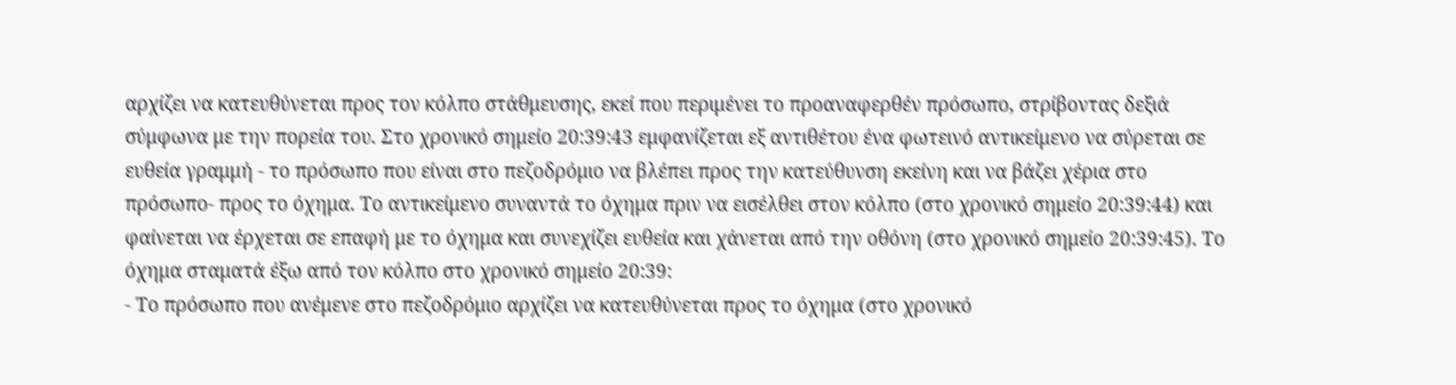αρχίζει να κατευθύνεται προς τον κόλπο στάθμευσης, εκεί που περιμένει το προαναφερθέν πρόσωπο, στρίβοντας δεξιά σύμφωνα με την πορεία του. Στο χρονικό σημείο 20:39:43 εμφανίζεται εξ αντιθέτου ένα φωτεινό αντικείμενο να σύρεται σε ευθεία γραμμή - το πρόσωπο που είναι στο πεζοδρόμιο να βλέπει προς την κατεύθυνση εκείνη και να βάζει χέρια στο πρόσωπο- προς το όχημα. Το αντικείμενο συναντά το όχημα πριν να εισέλθει στον κόλπο (στο χρονικό σημείο 20:39:44) και φαίνεται να έρχεται σε επαφή με το όχημα και συνεχίζει ευθεία και χάνεται από την οθόνη (στο χρονικό σημείο 20:39:45). Το όχημα σταματά έξω από τον κόλπο στο χρονικό σημείο 20:39:
- Το πρόσωπο που ανέμενε στο πεζοδρόμιο αρχίζει να κατευθύνεται προς το όχημα (στο χρονικό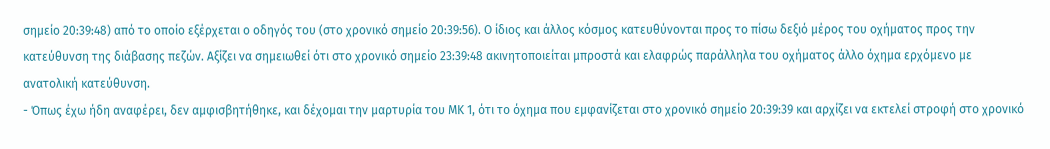σημείο 20:39:48) από το οποίο εξέρχεται ο οδηγός του (στο χρονικό σημείο 20:39:56). Ο ίδιος και άλλος κόσμος κατευθύνονται προς το πίσω δεξιό μέρος του οχήματος προς την κατεύθυνση της διάβασης πεζών. Αξίζει να σημειωθεί ότι στο χρονικό σημείο 23:39:48 ακινητοποιείται μπροστά και ελαφρώς παράλληλα του οχήματος άλλο όχημα ερχόμενο με ανατολική κατεύθυνση.
- Όπως έχω ήδη αναφέρει, δεν αμφισβητήθηκε, και δέχομαι την μαρτυρία του ΜΚ 1, ότι το όχημα που εμφανίζεται στο χρονικό σημείο 20:39:39 και αρχίζει να εκτελεί στροφή στο χρονικό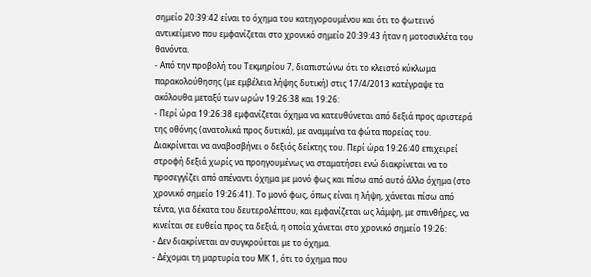σημείο 20:39:42 είναι το όχημα του κατηγορουμένου και ότι το φωτεινό αντικείμενο που εμφανίζεται στο χρονικό σημείο 20:39:43 ήταν η μοτοσικλέτα του θανόντα.
- Από την προβολή του Τεκμηρίου 7, διαπιστώνω ότι το κλειστό κύκλωμα παρακολούθησης (με εμβέλεια λήψης δυτική) στις 17/4/2013 κατέγραψε τα ακόλουθα μεταξύ των ωρών 19:26:38 και 19:26:
- Περί ώρα 19:26:38 εμφανίζεται όχημα να κατευθύνεται από δεξιά προς αριστερά της οθόνης (ανατολικά προς δυτικά), με αναμμένα τα φώτα πορείας του. Διακρίνεται να αναβοσβήνει ο δεξιός δείκτης του. Περί ώρα 19:26:40 επιχειρεί στροφή δεξιά χωρίς να προηγουμένως να σταματήσει ενώ διακρίνεται να το προσεγγίζει από απέναντι όχημα με μονό φως και πίσω από αυτό άλλο όχημα (στο χρονικό σημείο 19:26:41). Το μονό φως, όπως είναι η λήψη, χάνεται πίσω από τέντα, για δέκατα του δευτερολέπτου, και εμφανίζεται ως λάμψη, με σπινθήρες, να κινείται σε ευθεία προς τα δεξιά, η οποία χάνεται στο χρονικό σημείο 19:26:
- Δεν διακρίνεται αν συγκρούεται με το όχημα.
- Δέχομαι τη μαρτυρία του ΜΚ 1, ότι το όχημα που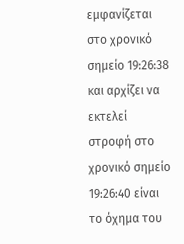εμφανίζεται στο χρονικό σημείο 19:26:38 και αρχίζει να εκτελεί στροφή στο χρονικό σημείο 19:26:40 είναι το όχημα του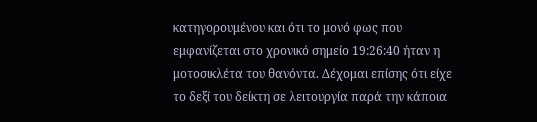κατηγορουμένου και ότι το μονό φως που εμφανίζεται στο χρονικό σημείο 19:26:40 ήταν η μοτοσικλέτα του θανόντα. Δέχομαι επίσης ότι είχε το δεξί του δείκτη σε λειτουργία παρά την κάποια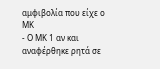αμφιβολία που είχε ο ΜΚ
- Ο ΜΚ 1 αν και αναφέρθηκε ρητά σε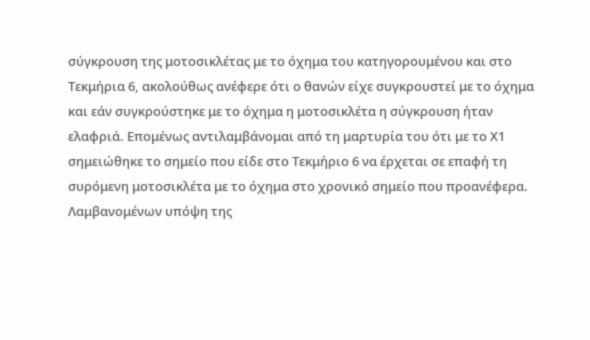σύγκρουση της μοτοσικλέτας με το όχημα του κατηγορουμένου και στο Τεκμήρια 6, ακολούθως ανέφερε ότι ο θανών είχε συγκρουστεί με το όχημα και εάν συγκρούστηκε με το όχημα η μοτοσικλέτα η σύγκρουση ήταν ελαφριά. Επομένως αντιλαμβάνομαι από τη μαρτυρία του ότι με το Χ1 σημειώθηκε το σημείο που είδε στο Τεκμήριο 6 να έρχεται σε επαφή τη συρόμενη μοτοσικλέτα με το όχημα στο χρονικό σημείο που προανέφερα. Λαμβανομένων υπόψη της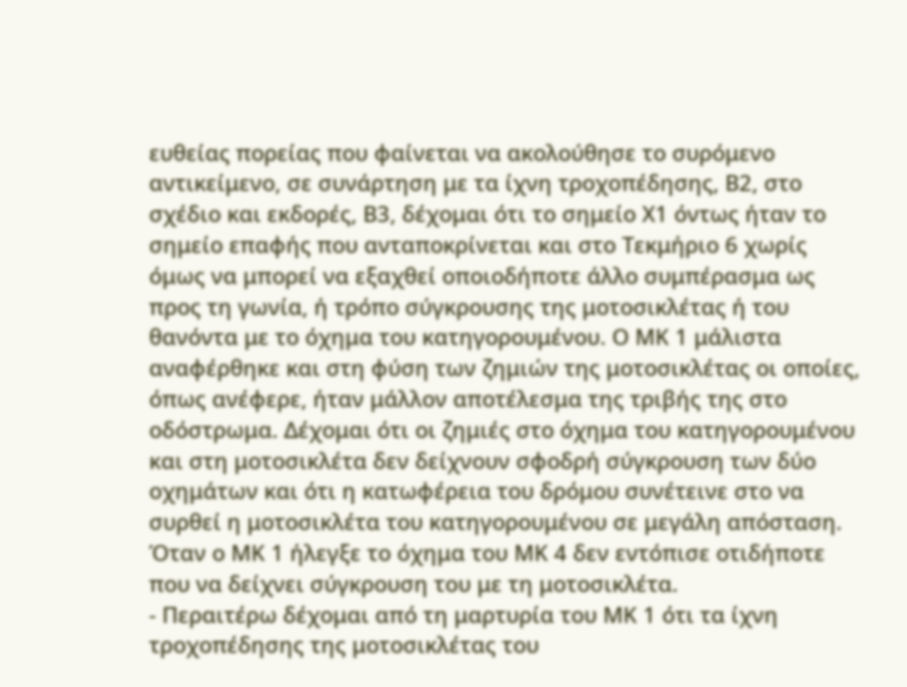ευθείας πορείας που φαίνεται να ακολούθησε το συρόμενο αντικείμενο, σε συνάρτηση με τα ίχνη τροχοπέδησης, Β2, στο σχέδιο και εκδορές, Β3, δέχομαι ότι το σημείο Χ1 όντως ήταν το σημείο επαφής που ανταποκρίνεται και στο Τεκμήριο 6 χωρίς όμως να μπορεί να εξαχθεί οποιοδήποτε άλλο συμπέρασμα ως προς τη γωνία, ή τρόπο σύγκρουσης της μοτοσικλέτας ή του θανόντα με το όχημα του κατηγορουμένου. Ο ΜΚ 1 μάλιστα αναφέρθηκε και στη φύση των ζημιών της μοτοσικλέτας οι οποίες, όπως ανέφερε, ήταν μάλλον αποτέλεσμα της τριβής της στο οδόστρωμα. Δέχομαι ότι οι ζημιές στο όχημα του κατηγορουμένου και στη μοτοσικλέτα δεν δείχνουν σφοδρή σύγκρουση των δύο οχημάτων και ότι η κατωφέρεια του δρόμου συνέτεινε στο να συρθεί η μοτοσικλέτα του κατηγορουμένου σε μεγάλη απόσταση. Όταν ο ΜΚ 1 ήλεγξε το όχημα του ΜΚ 4 δεν εντόπισε οτιδήποτε που να δείχνει σύγκρουση του με τη μοτοσικλέτα.
- Περαιτέρω δέχομαι από τη μαρτυρία του ΜΚ 1 ότι τα ίχνη τροχοπέδησης της μοτοσικλέτας του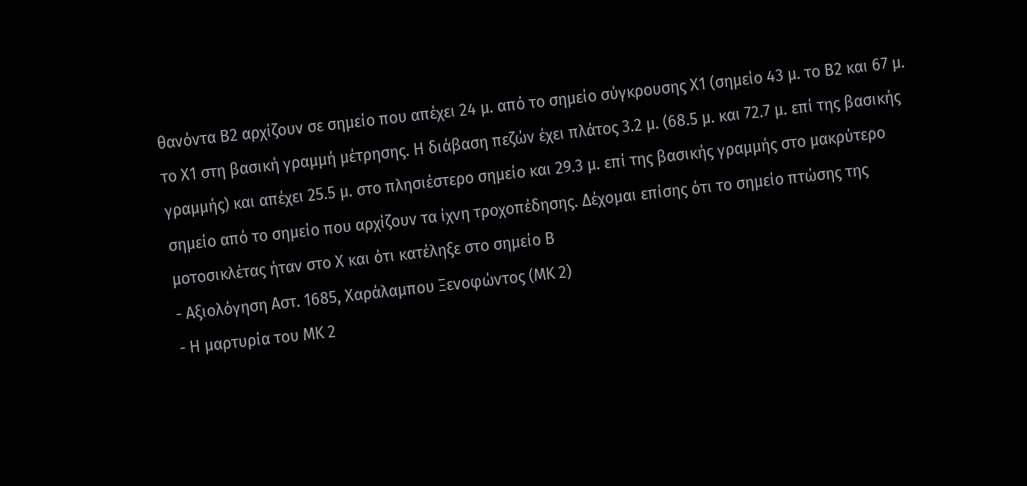θανόντα Β2 αρχίζουν σε σημείο που απέχει 24 μ. από το σημείο σύγκρουσης Χ1 (σημείο 43 μ. το Β2 και 67 μ. το Χ1 στη βασική γραμμή μέτρησης. Η διάβαση πεζών έχει πλάτος 3.2 μ. (68.5 μ. και 72.7 μ. επί της βασικής γραμμής) και απέχει 25.5 μ. στο πλησιέστερο σημείο και 29.3 μ. επί της βασικής γραμμής στο μακρύτερο σημείο από το σημείο που αρχίζουν τα ίχνη τροχοπέδησης. Δέχομαι επίσης ότι το σημείο πτώσης της μοτοσικλέτας ήταν στο Χ και ότι κατέληξε στο σημείο Β
- Αξιολόγηση Αστ. 1685, Χαράλαμπου Ξενοφώντος (ΜΚ 2)
- Η μαρτυρία του ΜΚ 2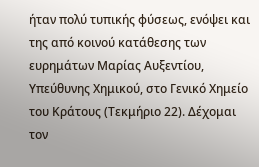ήταν πολύ τυπικής φύσεως, ενόψει και της από κοινού κατάθεσης των ευρημάτων Μαρίας Αυξεντίου, Υπεύθυνης Χημικού, στο Γενικό Χημείο του Κράτους (Τεκμήριο 22). Δέχομαι τον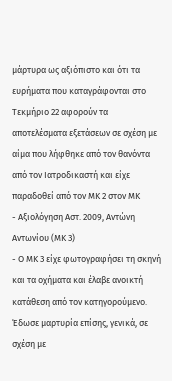μάρτυρα ως αξιόπιστο και ότι τα ευρήματα που καταγράφονται στο Τεκμήριο 22 αφορούν τα αποτελέσματα εξετάσεων σε σχέση με αίμα που λήφθηκε από τον θανόντα από τον Ιατροδικαστή και είχε παραδοθεί από τον ΜΚ 2 στον ΜΚ
- Αξιολόγηση Αστ. 2009, Αντώνη Αντωνίου (ΜΚ 3)
- Ο ΜΚ 3 είχε φωτογραφήσει τη σκηνή και τα οχήματα και έλαβε ανοικτή κατάθεση από τον κατηγορούμενο. Έδωσε μαρτυρία επίσης, γενικά, σε σχέση με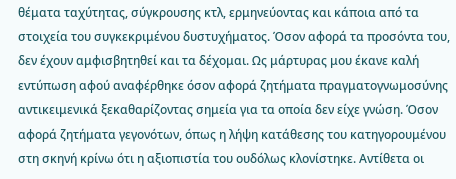θέματα ταχύτητας, σύγκρουσης κτλ, ερμηνεύοντας και κάποια από τα στοιχεία του συγκεκριμένου δυστυχήματος. Όσον αφορά τα προσόντα του, δεν έχουν αμφισβητηθεί και τα δέχομαι. Ως μάρτυρας μου έκανε καλή εντύπωση αφού αναφέρθηκε όσον αφορά ζητήματα πραγματογνωμοσύνης αντικειμενικά ξεκαθαρίζοντας σημεία για τα οποία δεν είχε γνώση. Όσον αφορά ζητήματα γεγονότων, όπως η λήψη κατάθεσης του κατηγορουμένου στη σκηνή κρίνω ότι η αξιοπιστία του ουδόλως κλονίστηκε. Αντίθετα οι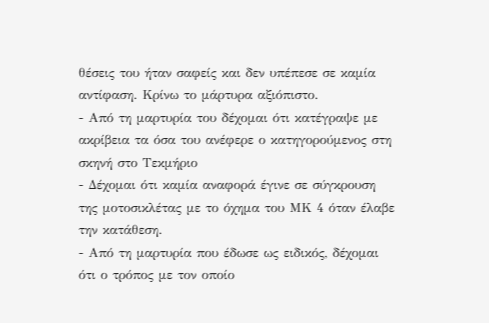θέσεις του ήταν σαφείς και δεν υπέπεσε σε καμία αντίφαση. Κρίνω το μάρτυρα αξιόπιστο.
- Από τη μαρτυρία του δέχομαι ότι κατέγραψε με ακρίβεια τα όσα του ανέφερε ο κατηγορούμενος στη σκηνή στο Τεκμήριο
- Δέχομαι ότι καμία αναφορά έγινε σε σύγκρουση της μοτοσικλέτας με το όχημα του ΜΚ 4 όταν έλαβε την κατάθεση.
- Από τη μαρτυρία που έδωσε ως ειδικός, δέχομαι ότι ο τρόπος με τον οποίο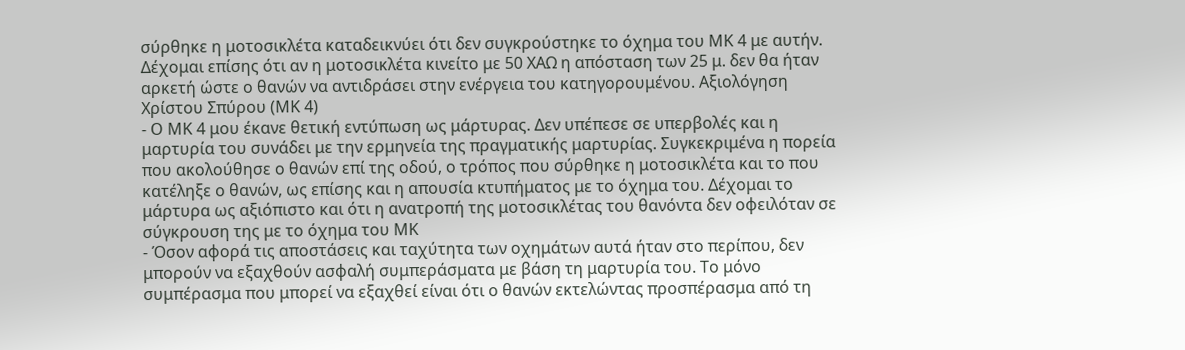σύρθηκε η μοτοσικλέτα καταδεικνύει ότι δεν συγκρούστηκε το όχημα του ΜΚ 4 με αυτήν. Δέχομαι επίσης ότι αν η μοτοσικλέτα κινείτο με 50 ΧΑΩ η απόσταση των 25 μ. δεν θα ήταν αρκετή ώστε ο θανών να αντιδράσει στην ενέργεια του κατηγορουμένου. Αξιολόγηση Χρίστου Σπύρου (ΜΚ 4)
- Ο ΜΚ 4 μου έκανε θετική εντύπωση ως μάρτυρας. Δεν υπέπεσε σε υπερβολές και η μαρτυρία του συνάδει με την ερμηνεία της πραγματικής μαρτυρίας. Συγκεκριμένα η πορεία που ακολούθησε ο θανών επί της οδού, ο τρόπος που σύρθηκε η μοτοσικλέτα και το που κατέληξε ο θανών, ως επίσης και η απουσία κτυπήματος με το όχημα του. Δέχομαι το μάρτυρα ως αξιόπιστο και ότι η ανατροπή της μοτοσικλέτας του θανόντα δεν οφειλόταν σε σύγκρουση της με το όχημα του ΜΚ
- Όσον αφορά τις αποστάσεις και ταχύτητα των οχημάτων αυτά ήταν στο περίπου, δεν μπορούν να εξαχθούν ασφαλή συμπεράσματα με βάση τη μαρτυρία του. Το μόνο συμπέρασμα που μπορεί να εξαχθεί είναι ότι ο θανών εκτελώντας προσπέρασμα από τη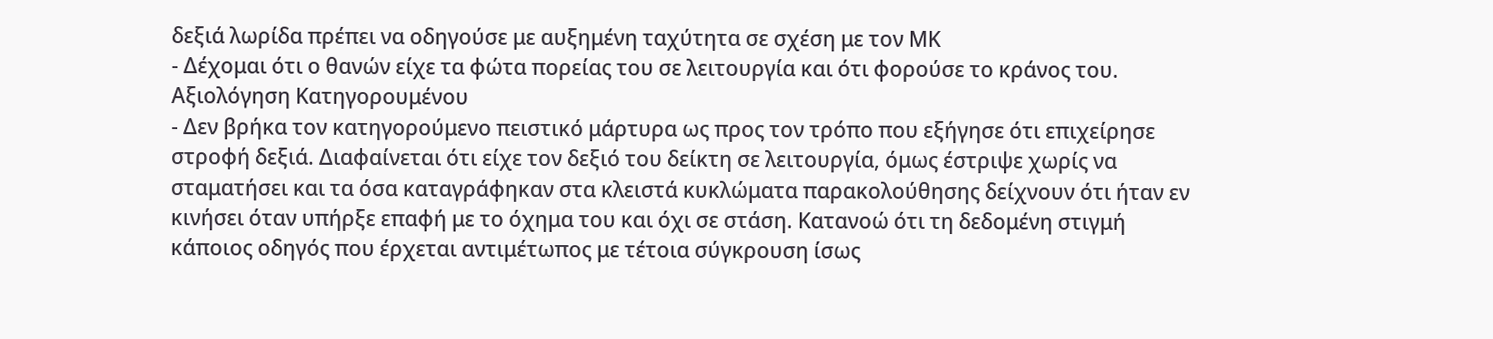δεξιά λωρίδα πρέπει να οδηγούσε με αυξημένη ταχύτητα σε σχέση με τον ΜΚ
- Δέχομαι ότι ο θανών είχε τα φώτα πορείας του σε λειτουργία και ότι φορούσε το κράνος του. Αξιολόγηση Κατηγορουμένου
- Δεν βρήκα τον κατηγορούμενο πειστικό μάρτυρα ως προς τον τρόπο που εξήγησε ότι επιχείρησε στροφή δεξιά. Διαφαίνεται ότι είχε τον δεξιό του δείκτη σε λειτουργία, όμως έστριψε χωρίς να σταματήσει και τα όσα καταγράφηκαν στα κλειστά κυκλώματα παρακολούθησης δείχνουν ότι ήταν εν κινήσει όταν υπήρξε επαφή με το όχημα του και όχι σε στάση. Κατανοώ ότι τη δεδομένη στιγμή κάποιος οδηγός που έρχεται αντιμέτωπος με τέτοια σύγκρουση ίσως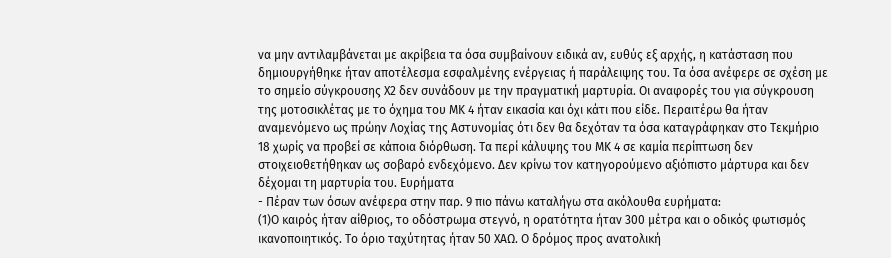να μην αντιλαμβάνεται με ακρίβεια τα όσα συμβαίνουν ειδικά αν, ευθύς εξ αρχής, η κατάσταση που δημιουργήθηκε ήταν αποτέλεσμα εσφαλμένης ενέργειας ή παράλειψης του. Τα όσα ανέφερε σε σχέση με το σημείο σύγκρουσης Χ2 δεν συνάδουν με την πραγματική μαρτυρία. Οι αναφορές του για σύγκρουση της μοτοσικλέτας με το όχημα του ΜΚ 4 ήταν εικασία και όχι κάτι που είδε. Περαιτέρω θα ήταν αναμενόμενο ως πρώην Λοχίας της Αστυνομίας ότι δεν θα δεχόταν τα όσα καταγράφηκαν στο Τεκμήριο 18 χωρίς να προβεί σε κάποια διόρθωση. Τα περί κάλυψης του ΜΚ 4 σε καμία περίπτωση δεν στοιχειοθετήθηκαν ως σοβαρό ενδεχόμενο. Δεν κρίνω τον κατηγορούμενο αξιόπιστο μάρτυρα και δεν δέχομαι τη μαρτυρία του. Ευρήματα
- Πέραν των όσων ανέφερα στην παρ. 9 πιο πάνω καταλήγω στα ακόλουθα ευρήματα:
(1)Ο καιρός ήταν αίθριος, το οδόστρωμα στεγνό, η ορατότητα ήταν 300 μέτρα και ο οδικός φωτισμός ικανοποιητικός. Το όριο ταχύτητας ήταν 50 ΧΑΩ. Ο δρόμος προς ανατολική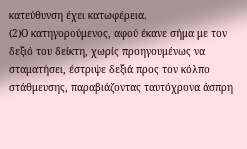κατεύθυνση έχει κατωφέρεια.
(2)Ο κατηγορούμενος, αφού έκανε σήμα με τον δεξιό του δείκτη, χωρίς προηγουμένως να σταματήσει, έστριψε δεξιά προς τον κόλπο στάθμευσης, παραβιάζοντας ταυτόχρονα άσπρη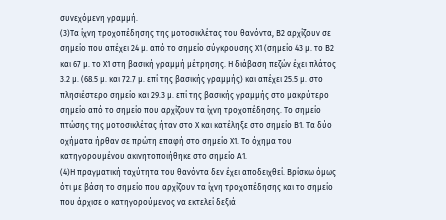συνεχόμενη γραμμή.
(3)Τα ίχνη τροχοπέδησης της μοτοσικλέτας του θανόντα, Β2 αρχίζουν σε σημείο που απέχει 24 μ. από το σημείο σύγκρουσης Χ1 (σημείο 43 μ. το Β2 και 67 μ. το Χ1 στη βασική γραμμή μέτρησης. Η διάβαση πεζών έχει πλάτος 3.2 μ. (68.5 μ. και 72.7 μ. επί της βασικής γραμμής) και απέχει 25.5 μ. στο πλησιέστερο σημείο και 29.3 μ. επί της βασικής γραμμής στο μακρύτερο σημείο από το σημείο που αρχίζουν τα ίχνη τροχοπέδησης. Το σημείο πτώσης της μοτοσικλέτας ήταν στο Χ και κατέληξε στο σημείο Β1. Τα δύο οχήματα ήρθαν σε πρώτη επαφή στο σημείο Χ1. Το όχημα του κατηγορουμένου ακινητοποιήθηκε στο σημείο Α1.
(4)Η πραγματική ταχύτητα του θανόντα δεν έχει αποδειχθεί. Βρίσκω όμως ότι με βάση το σημείο που αρχίζουν τα ίχνη τροχοπέδησης και το σημείο που άρχισε ο κατηγορούμενος να εκτελεί δεξιά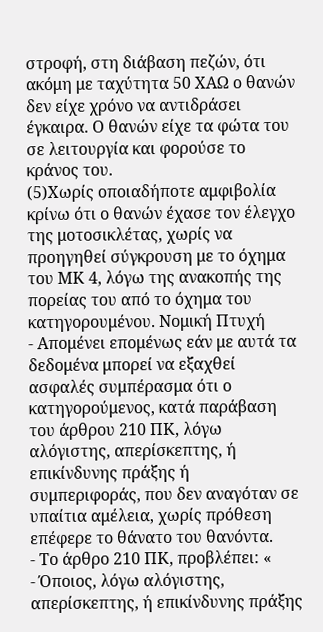στροφή, στη διάβαση πεζών, ότι ακόμη με ταχύτητα 50 ΧΑΩ ο θανών δεν είχε χρόνο να αντιδράσει έγκαιρα. Ο θανών είχε τα φώτα του σε λειτουργία και φορούσε το κράνος του.
(5)Χωρίς οποιαδήποτε αμφιβολία κρίνω ότι ο θανών έχασε τον έλεγχο της μοτοσικλέτας, χωρίς να προηγηθεί σύγκρουση με το όχημα του ΜΚ 4, λόγω της ανακοπής της πορείας του από το όχημα του κατηγορουμένου. Νομική Πτυχή
- Απομένει επομένως εάν με αυτά τα δεδομένα μπορεί να εξαχθεί ασφαλές συμπέρασμα ότι ο κατηγορούμενος, κατά παράβαση του άρθρου 210 ΠΚ, λόγω αλόγιστης, απερίσκεπτης, ή επικίνδυνης πράξης ή συμπεριφοράς, που δεν αναγόταν σε υπαίτια αμέλεια, χωρίς πρόθεση επέφερε το θάνατο του θανόντα.
- Το άρθρο 210 ΠΚ, προβλέπει: «
- Όποιος, λόγω αλόγιστης, απερίσκεπτης, ή επικίνδυνης πράξης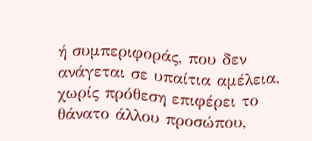ή συμπεριφοράς, που δεν ανάγεται σε υπαίτια αμέλεια, χωρίς πρόθεση επιφέρει το θάνατο άλλου προσώπου,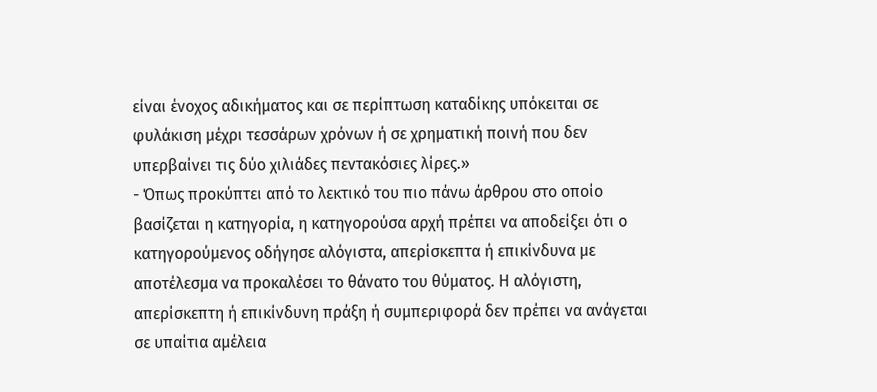είναι ένοχος αδικήματος και σε περίπτωση καταδίκης υπόκειται σε φυλάκιση μέχρι τεσσάρων χρόνων ή σε χρηματική ποινή που δεν υπερβαίνει τις δύο χιλιάδες πεντακόσιες λίρες.»
- Όπως προκύπτει από το λεκτικό του πιο πάνω άρθρου στο οποίο βασίζεται η κατηγορία, η κατηγορούσα αρχή πρέπει να αποδείξει ότι ο κατηγορούμενος οδήγησε αλόγιστα, απερίσκεπτα ή επικίνδυνα με αποτέλεσμα να προκαλέσει το θάνατο του θύματος. Η αλόγιστη, απερίσκεπτη ή επικίνδυνη πράξη ή συμπεριφορά δεν πρέπει να ανάγεται σε υπαίτια αμέλεια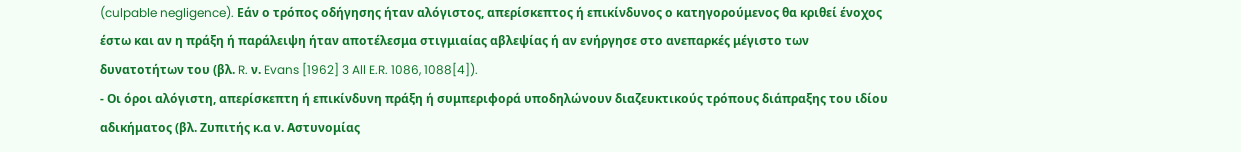(culpable negligence). Εάν ο τρόπος οδήγησης ήταν αλόγιστος, απερίσκεπτος ή επικίνδυνος ο κατηγορούμενος θα κριθεί ένοχος έστω και αν η πράξη ή παράλειψη ήταν αποτέλεσμα στιγμιαίας αβλεψίας ή αν ενήργησε στο ανεπαρκές μέγιστο των δυνατοτήτων του (βλ. R. ν. Evans [1962] 3 All E.R. 1086, 1088[4]).
- Οι όροι αλόγιστη, απερίσκεπτη ή επικίνδυνη πράξη ή συμπεριφορά υποδηλώνουν διαζευκτικούς τρόπους διάπραξης του ιδίου αδικήματος (βλ. Ζυπιτής κ.α ν. Αστυνομίας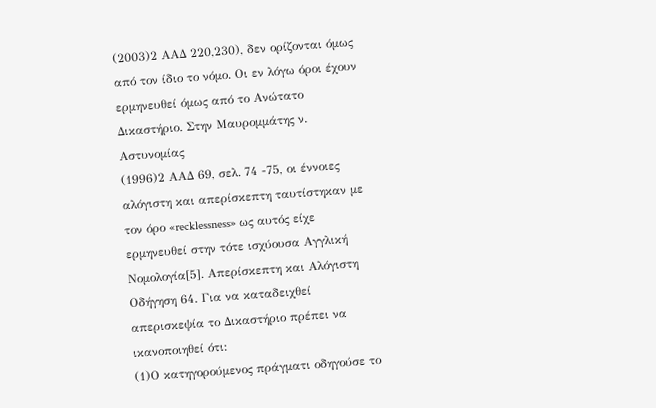(2003)2 ΑΑΔ 220,230), δεν ορίζονται όμως από τον ίδιο το νόμο. Οι εν λόγω όροι έχουν ερμηνευθεί όμως από το Ανώτατο Δικαστήριο. Στην Μαυρομμάτης ν. Αστυνομίας
(1996)2 ΑΑΔ 69, σελ. 74 -75, οι έννοιες αλόγιστη και απερίσκεπτη ταυτίστηκαν με τον όρο «recklessness» ως αυτός είχε ερμηνευθεί στην τότε ισχύουσα Αγγλική Νομολογία[5]. Απερίσκεπτη και Αλόγιστη Οδήγηση 64. Για να καταδειχθεί απερισκεψία το Δικαστήριο πρέπει να ικανοποιηθεί ότι:
(1)Ο κατηγορούμενος πράγματι οδηγούσε το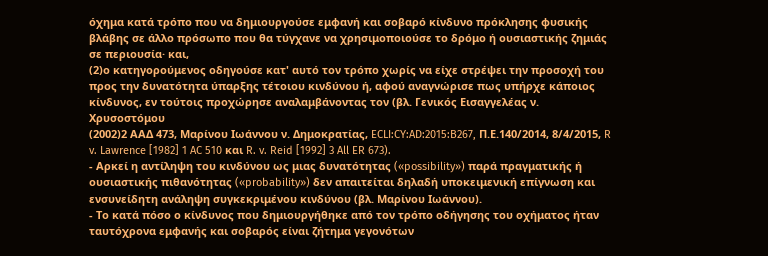όχημα κατά τρόπο που να δημιουργούσε εμφανή και σοβαρό κίνδυνο πρόκλησης φυσικής βλάβης σε άλλο πρόσωπο που θα τύγχανε να χρησιμοποιούσε το δρόμο ή ουσιαστικής ζημιάς σε περιουσία· και,
(2)ο κατηγορούμενος οδηγούσε κατ' αυτό τον τρόπο χωρίς να είχε στρέψει την προσοχή του προς την δυνατότητα ύπαρξης τέτοιου κινδύνου ή, αφού αναγνώρισε πως υπήρχε κάποιος κίνδυνος, εν τούτοις προχώρησε αναλαμβάνοντας τον (βλ. Γενικός Εισαγγελέας ν. Χρυσοστόμου
(2002)2 ΑΑΔ 473, Μαρίνου Ιωάννου ν. Δημοκρατίας, ECLI:CY:AD:2015:B267, Π.Ε.140/2014, 8/4/2015, R v. Lawrence [1982] 1 AC 510 και R. v. Reid [1992] 3 All ER 673).
- Αρκεί η αντίληψη του κινδύνου ως μιας δυνατότητας («possibility») παρά πραγματικής ή ουσιαστικής πιθανότητας («probability») δεν απαιτείται δηλαδή υποκειμενική επίγνωση και ενσυνείδητη ανάληψη συγκεκριμένου κινδύνου (βλ. Μαρίνου Ιωάννου).
- Το κατά πόσο ο κίνδυνος που δημιουργήθηκε από τον τρόπο οδήγησης του οχήματος ήταν ταυτόχρονα εμφανής και σοβαρός είναι ζήτημα γεγονότων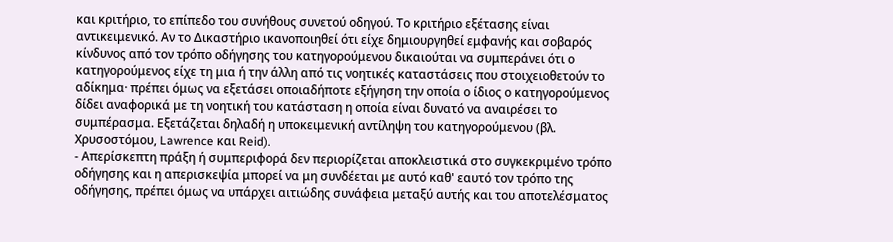και κριτήριο, το επίπεδο του συνήθους συνετού οδηγού. Το κριτήριο εξέτασης είναι αντικειμενικό. Αν το Δικαστήριο ικανοποιηθεί ότι είχε δημιουργηθεί εμφανής και σοβαρός κίνδυνος από τον τρόπο οδήγησης του κατηγορούμενου δικαιούται να συμπεράνει ότι ο κατηγορούμενος είχε τη μια ή την άλλη από τις νοητικές καταστάσεις που στοιχειοθετούν το αδίκημα· πρέπει όμως να εξετάσει οποιαδήποτε εξήγηση την οποία ο ίδιος ο κατηγορούμενος δίδει αναφορικά με τη νοητική του κατάσταση η οποία είναι δυνατό να αναιρέσει το συμπέρασμα. Εξετάζεται δηλαδή η υποκειμενική αντίληψη του κατηγορούμενου (βλ. Χρυσοστόμου, Lawrence και Reid).
- Απερίσκεπτη πράξη ή συμπεριφορά δεν περιορίζεται αποκλειστικά στο συγκεκριμένο τρόπο οδήγησης και η απερισκεψία μπορεί να μη συνδέεται με αυτό καθ' εαυτό τον τρόπο της οδήγησης, πρέπει όμως να υπάρχει αιτιώδης συνάφεια μεταξύ αυτής και του αποτελέσματος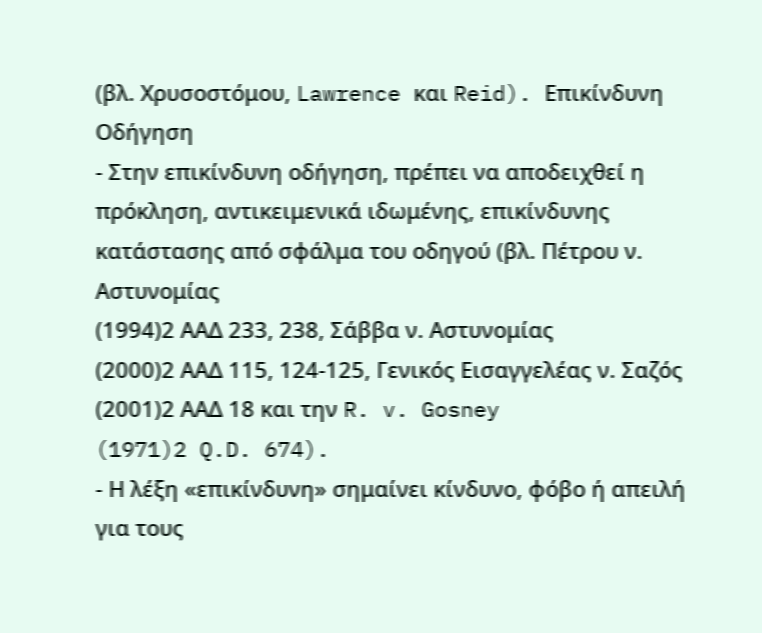(βλ. Χρυσοστόμου, Lawrence και Reid). Επικίνδυνη Οδήγηση
- Στην επικίνδυνη οδήγηση, πρέπει να αποδειχθεί η πρόκληση, αντικειμενικά ιδωμένης, επικίνδυνης κατάστασης από σφάλμα του οδηγού (βλ. Πέτρου ν. Αστυνομίας
(1994)2 ΑΑΔ 233, 238, Σάββα ν. Αστυνομίας
(2000)2 ΑΑΔ 115, 124-125, Γενικός Εισαγγελέας ν. Σαζός
(2001)2 ΑΑΔ 18 και την R. v. Gosney
(1971)2 Q.D. 674).
- Η λέξη «επικίνδυνη» σημαίνει κίνδυνο, φόβο ή απειλή για τους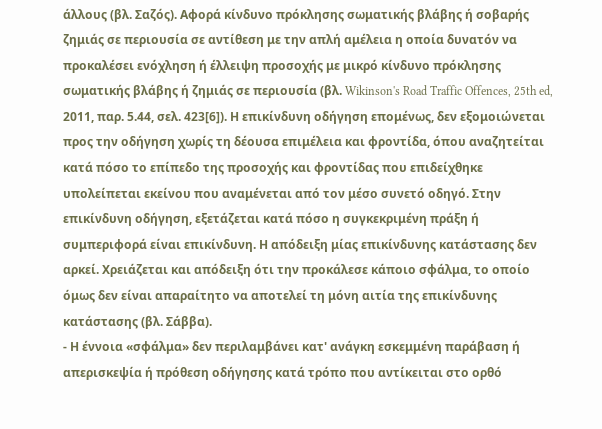άλλους (βλ. Σαζός). Αφορά κίνδυνο πρόκλησης σωματικής βλάβης ή σοβαρής ζημιάς σε περιουσία σε αντίθεση με την απλή αμέλεια η οποία δυνατόν να προκαλέσει ενόχληση ή έλλειψη προσοχής με μικρό κίνδυνο πρόκλησης σωματικής βλάβης ή ζημιάς σε περιουσία (βλ. Wikinson's Road Traffic Offences, 25th ed, 2011, παρ. 5.44, σελ. 423[6]). Η επικίνδυνη οδήγηση επομένως, δεν εξομοιώνεται προς την οδήγηση χωρίς τη δέουσα επιμέλεια και φροντίδα, όπου αναζητείται κατά πόσο το επίπεδο της προσοχής και φροντίδας που επιδείχθηκε υπολείπεται εκείνου που αναμένεται από τον μέσο συνετό οδηγό. Στην επικίνδυνη οδήγηση, εξετάζεται κατά πόσο η συγκεκριμένη πράξη ή συμπεριφορά είναι επικίνδυνη. Η απόδειξη μίας επικίνδυνης κατάστασης δεν αρκεί. Χρειάζεται και απόδειξη ότι την προκάλεσε κάποιο σφάλμα, το οποίο όμως δεν είναι απαραίτητο να αποτελεί τη μόνη αιτία της επικίνδυνης κατάστασης (βλ. Σάββα).
- Η έννοια «σφάλμα» δεν περιλαμβάνει κατ' ανάγκη εσκεμμένη παράβαση ή απερισκεψία ή πρόθεση οδήγησης κατά τρόπο που αντίκειται στο ορθό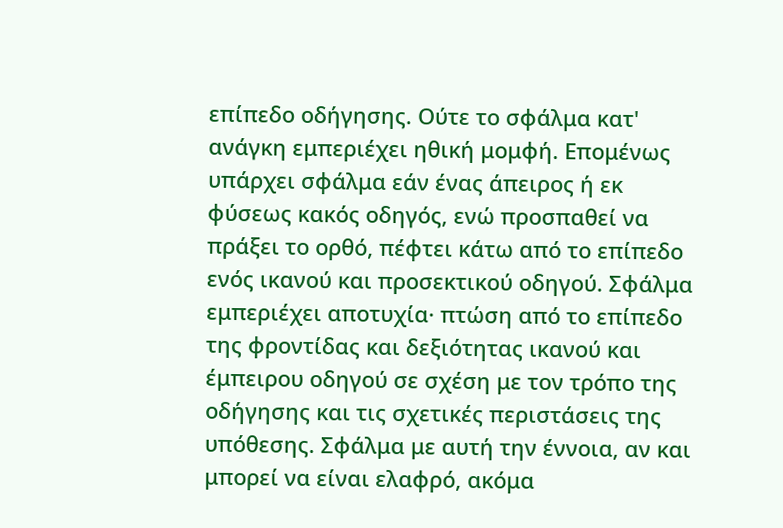επίπεδο οδήγησης. Ούτε το σφάλμα κατ' ανάγκη εμπεριέχει ηθική μομφή. Επομένως υπάρχει σφάλμα εάν ένας άπειρος ή εκ φύσεως κακός οδηγός, ενώ προσπαθεί να πράξει το ορθό, πέφτει κάτω από το επίπεδο ενός ικανού και προσεκτικού οδηγού. Σφάλμα εμπεριέχει αποτυχία· πτώση από το επίπεδο της φροντίδας και δεξιότητας ικανού και έμπειρου οδηγού σε σχέση με τον τρόπο της οδήγησης και τις σχετικές περιστάσεις της υπόθεσης. Σφάλμα με αυτή την έννοια, αν και μπορεί να είναι ελαφρό, ακόμα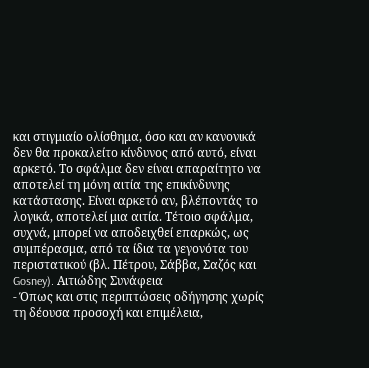και στιγμιαίο ολίσθημα, όσο και αν κανονικά δεν θα προκαλείτο κίνδυνος από αυτό, είναι αρκετό. Το σφάλμα δεν είναι απαραίτητο να αποτελεί τη μόνη αιτία της επικίνδυνης κατάστασης. Είναι αρκετό αν, βλέποντάς το λογικά, αποτελεί μια αιτία. Τέτοιο σφάλμα, συχνά, μπορεί να αποδειχθεί επαρκώς, ως συμπέρασμα, από τα ίδια τα γεγονότα του περιστατικού (βλ. Πέτρου, Σάββα, Σαζός και Gosney). Αιτιώδης Συνάφεια
- Όπως και στις περιπτώσεις οδήγησης χωρίς τη δέουσα προσοχή και επιμέλεια,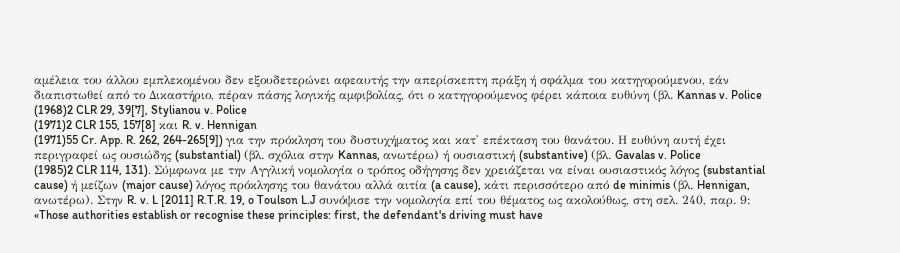αμέλεια του άλλου εμπλεκομένου δεν εξουδετερώνει αφεαυτής την απερίσκεπτη πράξη ή σφάλμα του κατηγορούμενου, εάν διαπιστωθεί από το Δικαστήριο, πέραν πάσης λογικής αμφιβολίας, ότι ο κατηγορούμενος φέρει κάποια ευθύνη (βλ. Kannas v. Police
(1968)2 CLR 29, 39[7], Stylianou v. Police
(1971)2 CLR 155, 157[8] και R. v. Hennigan
(1971)55 Cr. App. R. 262, 264-265[9]) για την πρόκληση του δυστυχήματος και κατ' επέκταση του θανάτου. Η ευθύνη αυτή έχει περιγραφεί ως ουσιώδης (substantial) (βλ. σχόλια στην Kannas, ανωτέρω) ή ουσιαστική (substantive) (βλ. Gavalas v. Police
(1985)2 CLR 114, 131). Σύμφωνα με την Αγγλική νομολογία ο τρόπος οδήγησης δεν χρειάζεται να είναι ουσιαστικός λόγος (substantial cause) ή μείζων (major cause) λόγος πρόκλησης του θανάτου αλλά αιτία (a cause), κάτι περισσότερο από de minimis (βλ. Hennigan, ανωτέρω). Στην R. v. L [2011] R.T.R. 19, o Toulson L.J συνόψισε την νομολογία επί του θέματος ως ακολούθως, στη σελ. 240, παρ. 9: «Those authorities establish or recognise these principles: first, the defendant's driving must have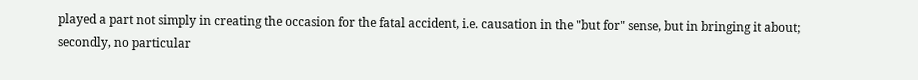played a part not simply in creating the occasion for the fatal accident, i.e. causation in the "but for" sense, but in bringing it about; secondly, no particular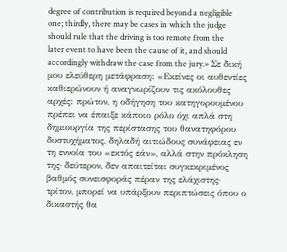degree of contribution is required beyond a negligible one; thirdly, there may be cases in which the judge should rule that the driving is too remote from the later event to have been the cause of it, and should accordingly withdraw the case from the jury.» Σε δική μου ελεύθερη μετάφραση: «Εκείνες οι αυθεντίες καθιερώνουν ή αναγνωρίζουν τις ακόλουθες αρχές: πρώτον, η οδήγηση του κατηγορουμένου πρέπει να έπαιξε κάποιο ρόλο όχι απλά στη δημιουργία της περίστασης του θανατηφόρου δυστυχήματος, δηλαδή αιτιώδους συνάφειας εν τη εννοία του «εκτός εάν», αλλά στην πρόκληση της· δεύτερον, δεν απαιτείται συγκεκριμένος βαθμός συνεισφοράς πέραν της ελάχιστης· τρίτον, μπορεί να υπάρξουν περιπτώσεις όπου ο δικαστής θα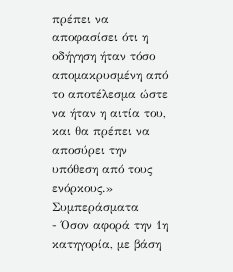πρέπει να αποφασίσει ότι η οδήγηση ήταν τόσο απομακρυσμένη από το αποτέλεσμα ώστε να ήταν η αιτία του, και θα πρέπει να αποσύρει την υπόθεση από τους ενόρκους.» Συμπεράσματα
- Όσον αφορά την 1η κατηγορία, με βάση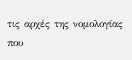τις αρχές της νομολογίας που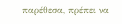παρέθεσα, πρέπει να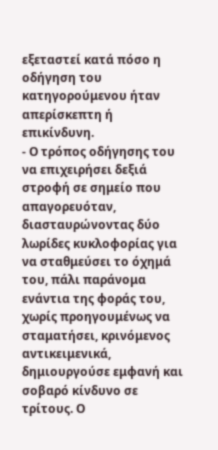εξεταστεί κατά πόσο η οδήγηση του κατηγορούμενου ήταν απερίσκεπτη ή επικίνδυνη.
- Ο τρόπος οδήγησης του να επιχειρήσει δεξιά στροφή σε σημείο που απαγορευόταν, διασταυρώνοντας δύο λωρίδες κυκλοφορίας για να σταθμεύσει το όχημά του, πάλι παράνομα ενάντια της φοράς του, χωρίς προηγουμένως να σταματήσει, κρινόμενος αντικειμενικά, δημιουργούσε εμφανή και σοβαρό κίνδυνο σε τρίτους. Ο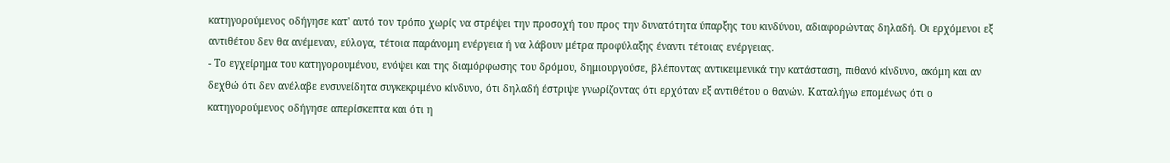κατηγορούμενος οδήγησε κατ' αυτό τον τρόπο χωρίς να στρέψει την προσοχή του προς την δυνατότητα ύπαρξης του κινδύνου, αδιαφορώντας δηλαδή. Οι ερχόμενοι εξ αντιθέτου δεν θα ανέμεναν, εύλογα, τέτοια παράνομη ενέργεια ή να λάβουν μέτρα προφύλαξης έναντι τέτοιας ενέργειας.
- Το εγχείρημα του κατηγορουμένου, ενόψει και της διαμόρφωσης του δρόμου, δημιουργούσε, βλέποντας αντικειμενικά την κατάσταση, πιθανό κίνδυνο, ακόμη και αν δεχθώ ότι δεν ανέλαβε ενσυνείδητα συγκεκριμένο κίνδυνο, ότι δηλαδή έστριψε γνωρίζοντας ότι ερχόταν εξ αντιθέτου ο θανών. Καταλήγω επομένως ότι ο κατηγορούμενος οδήγησε απερίσκεπτα και ότι η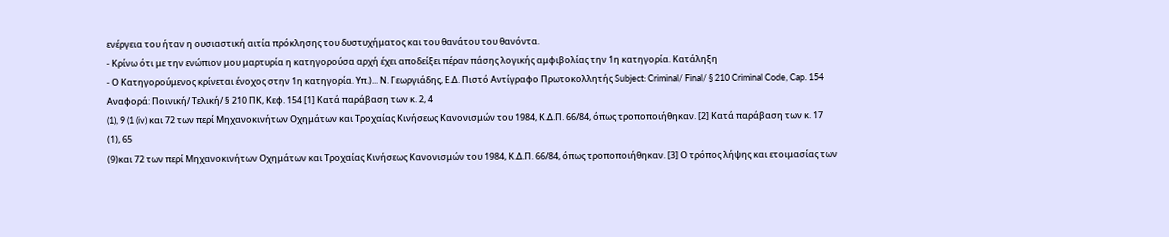ενέργεια του ήταν η ουσιαστική αιτία πρόκλησης του δυστυχήματος και του θανάτου του θανόντα.
- Κρίνω ότι με την ενώπιον μου μαρτυρία η κατηγορούσα αρχή έχει αποδείξει πέραν πάσης λογικής αμφιβολίας την 1η κατηγορία. Κατάληξη
- Ο Κατηγορούμενος κρίνεται ένοχος στην 1η κατηγορία. Υπ.)... Ν. Γεωργιάδης, Ε.Δ. Πιστό Αντίγραφο Πρωτοκολλητής Subject: Criminal/ Final/ § 210 Criminal Code, Cap. 154 Αναφορά: Ποινική/ Τελική/ § 210 ΠΚ, Κεφ. 154 [1] Κατά παράβαση των κ. 2, 4
(1), 9 (1 (iv) και 72 των περί Μηχανοκινήτων Οχημάτων και Τροχαίας Κινήσεως Κανονισμών του 1984, Κ.Δ.Π. 66/84, όπως τροποποιήθηκαν. [2] Κατά παράβαση των κ. 17
(1), 65
(9)και 72 των περί Μηχανοκινήτων Οχημάτων και Τροχαίας Κινήσεως Κανονισμών του 1984, Κ.Δ.Π. 66/84, όπως τροποποιήθηκαν. [3] Ο τρόπος λήψης και ετοιμασίας των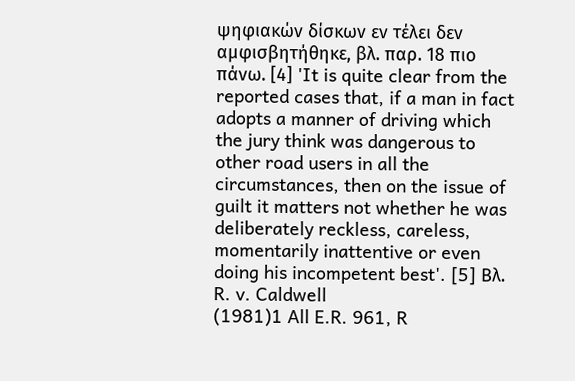ψηφιακών δίσκων εν τέλει δεν αμφισβητήθηκε, βλ. παρ. 18 πιο πάνω. [4] 'It is quite clear from the reported cases that, if a man in fact adopts a manner of driving which the jury think was dangerous to other road users in all the circumstances, then on the issue of guilt it matters not whether he was deliberately reckless, careless, momentarily inattentive or even doing his incompetent best'. [5] Βλ. R. v. Caldwell
(1981)1 All E.R. 961, R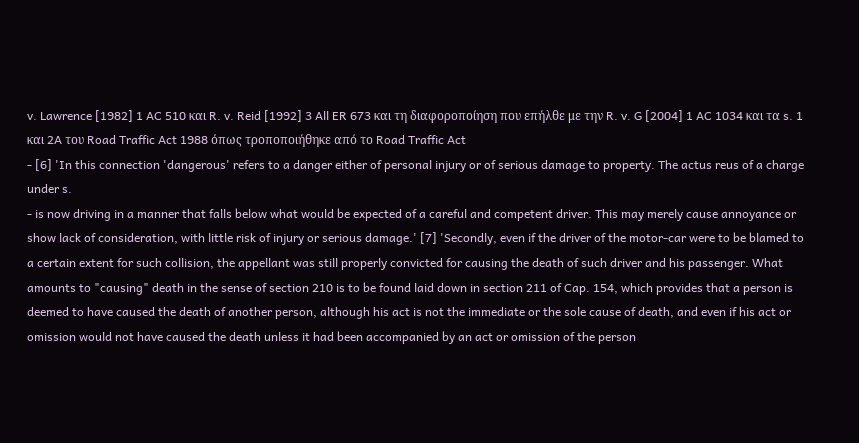v. Lawrence [1982] 1 AC 510 και R. v. Reid [1992] 3 All ER 673 και τη διαφοροποίηση που επήλθε με την R. v. G [2004] 1 AC 1034 και τα s. 1 και 2A του Road Traffic Act 1988 όπως τροποποιήθηκε από το Road Traffic Act
- [6] 'In this connection 'dangerous' refers to a danger either of personal injury or of serious damage to property. The actus reus of a charge under s.
- is now driving in a manner that falls below what would be expected of a careful and competent driver. This may merely cause annoyance or show lack of consideration, with little risk of injury or serious damage.' [7] 'Secondly, even if the driver of the motor-car were to be blamed to a certain extent for such collision, the appellant was still properly convicted for causing the death of such driver and his passenger. What amounts to "causing" death in the sense of section 210 is to be found laid down in section 211 of Cap. 154, which provides that a person is deemed to have caused the death of another person, although his act is not the immediate or the sole cause of death, and even if his act or omission would not have caused the death unless it had been accompanied by an act or omission of the person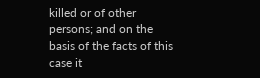killed or of other persons; and on the basis of the facts of this case it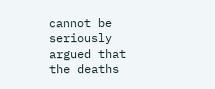cannot be seriously argued that the deaths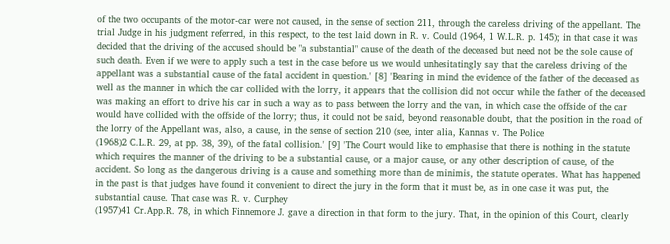of the two occupants of the motor-car were not caused, in the sense of section 211, through the careless driving of the appellant. The trial Judge in his judgment referred, in this respect, to the test laid down in R. v. Could (1964, 1 W.L.R. p. 145); in that case it was decided that the driving of the accused should be "a substantial" cause of the death of the deceased but need not be the sole cause of such death. Even if we were to apply such a test in the case before us we would unhesitatingly say that the careless driving of the appellant was a substantial cause of the fatal accident in question.' [8] 'Bearing in mind the evidence of the father of the deceased as well as the manner in which the car collided with the lorry, it appears that the collision did not occur while the father of the deceased was making an effort to drive his car in such a way as to pass between the lorry and the van, in which case the offside of the car would have collided with the offside of the lorry; thus, it could not be said, beyond reasonable doubt, that the position in the road of the lorry of the Appellant was, also, a cause, in the sense of section 210 (see, inter alia, Kannas v. The Police
(1968)2 C.L.R. 29, at pp. 38, 39), of the fatal collision.' [9] 'The Court would like to emphasise that there is nothing in the statute which requires the manner of the driving to be a substantial cause, or a major cause, or any other description of cause, of the accident. So long as the dangerous driving is a cause and something more than de minimis, the statute operates. What has happened in the past is that judges have found it convenient to direct the jury in the form that it must be, as in one case it was put, the substantial cause. That case was R. v. Curphey
(1957)41 Cr.App.R. 78, in which Finnemore J. gave a direction in that form to the jury. That, in the opinion of this Court, clearly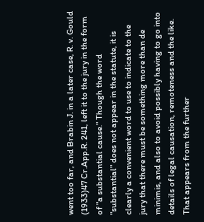went too far, and Brabin J. in a later case, R. v. Gould
(1933)47 Cr.App.R. 241, left it to the jury in the form of "a substantial cause." Though the word "substantial" does not appear in the statute, it is clearly a convenient word to use to indicate to the jury that there must be something more than de minimis, and also to avoid possibly having to go into details of legal causation, remoteness and the like. That appears from the further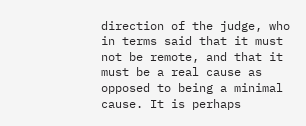direction of the judge, who in terms said that it must not be remote, and that it must be a real cause as opposed to being a minimal cause. It is perhaps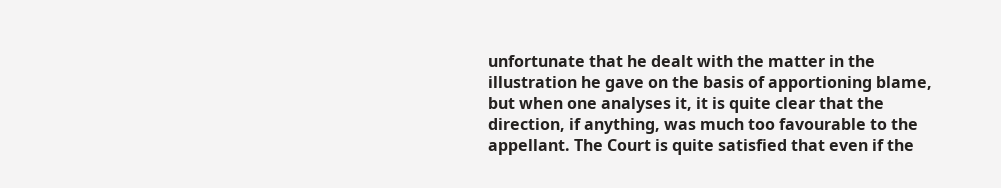unfortunate that he dealt with the matter in the illustration he gave on the basis of apportioning blame, but when one analyses it, it is quite clear that the direction, if anything, was much too favourable to the appellant. The Court is quite satisfied that even if the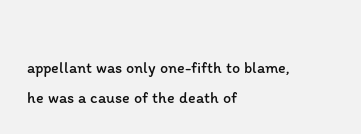appellant was only one-fifth to blame, he was a cause of the death of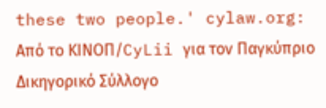these two people.' cylaw.org: Από το ΚΙΝOΠ/CyLii για τον Παγκύπριο Δικηγορικό Σύλλογο